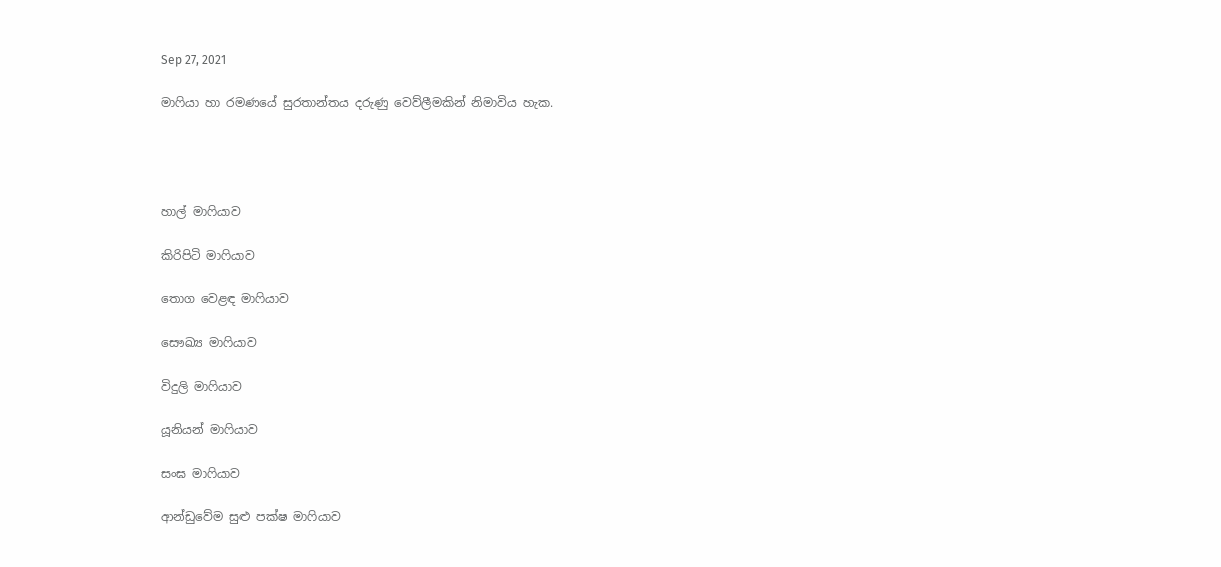Sep 27, 2021

මාෆියා හා රමණයේ සුරතාන්තය දරුණු වෙව්ලීමකින් නිමාවිය හැක.




හාල් මාෆියාව

කිරිපිටි මාෆියාව

තොග වෙළඳ මාෆියාව

සෞඛ්‍ය මාෆියාව

විදුලි මාෆියාව

යූනියන් මාෆියාව

සංඝ මාෆියාව

ආන්ඩුවේම සුළු පක්ෂ මාෆියාව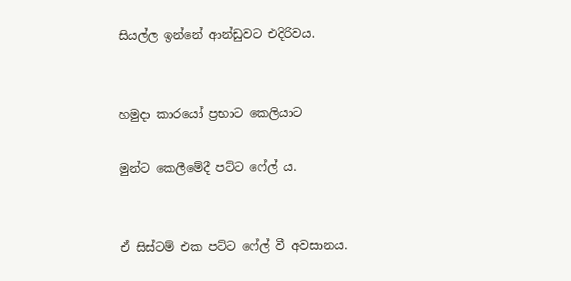සියල්ල ඉන්නේ ආන්ඩුවට එදිරිවය.


හමුදා කාරයෝ ප්‍රභාට කෙලියාට

මුන්ට කෙලීමේදී පට්ට ෆේල් ය.


ඒ සිස්ටම් එක පට්ට ෆේල් වී අවසානය.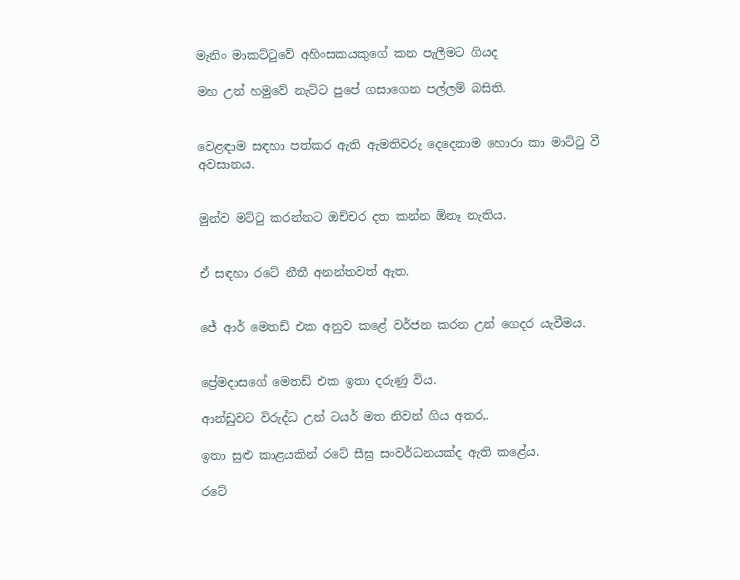මැනිං මාකට්ටුවේ අහිංසකයකුගේ කන පැලීමට ගියද

මහ උන් හමුවේ නැට්ට පුපේ ගසාගෙන පල්ලම් බසිති.


වෙළඳාම සඳහා පත්කර ඇති ඇමතිවරු දෙදෙනාම හොරා කා මාට්ටු වී අවසානය.


මුන්ව මට්ටු කරන්නට ඔච්චර දත කන්න ඕනෑ නැතිය.


ඒ සඳහා රටේ නීතී අනන්තවත් ඇත.


ජේ ආර් මෙතඩ් එක අනුව කළේ වර්ජන කරන උන් ගෙදර යැවීමය.


ප්‍රේමදාසගේ මෙතඩ් එක ඉතා දරුණු විය.

ආන්ඩුවට විරුද්ධ උන් ටයර් මත නිවන් ගිය අතර,.

ඉතා සුළු කාළයකින් රටේ සීඝ්‍ර සංවර්ධනයක්ද ඇති කළේය.

රටේ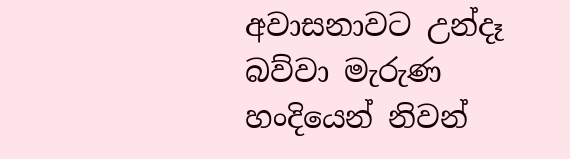අවාසනාවට උන්දෑ බව්වා මැරුණ හංදියෙන් නිවන්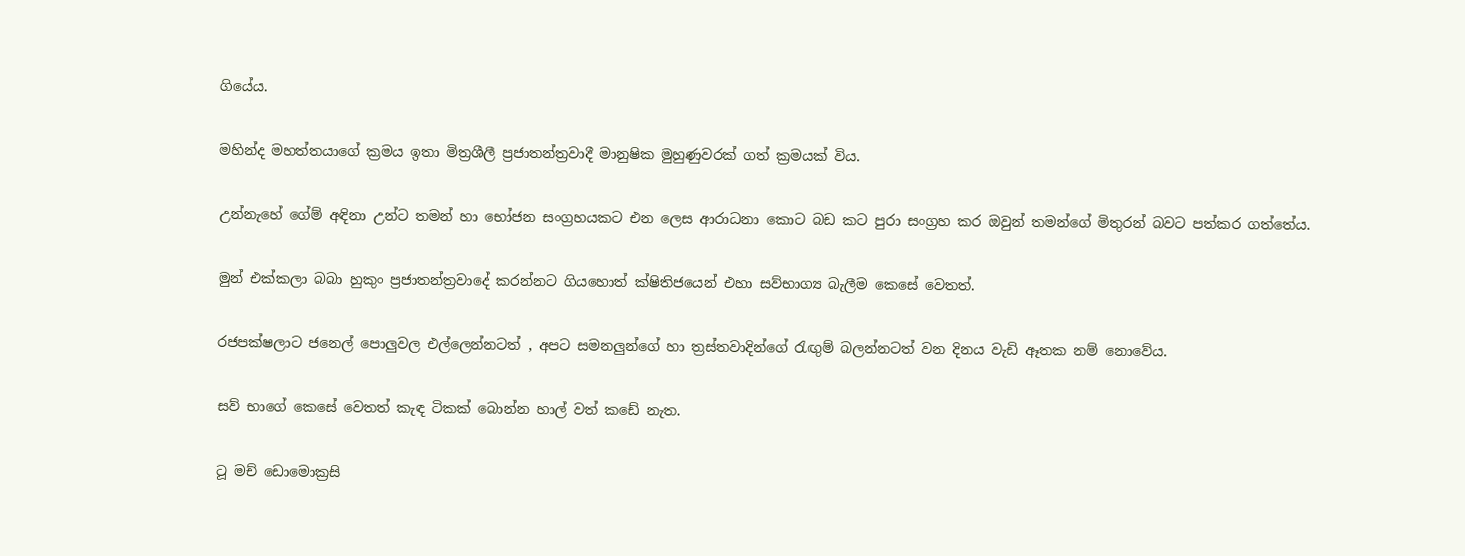ගියේය.


මහින්ද මහත්තයාගේ ක්‍රමය ඉතා මිත්‍රශීලී ප්‍රජාතන්ත්‍රවාදී මානුෂික මුහුණුවරක් ගත් ක්‍රමයක් විය.


උන්නැහේ ගේම් අඳිනා උන්ට තමන් හා භෝජන සංග්‍රහයකට එන ලෙස ආරාධනා කොට බඩ කට පුරා සංග්‍රහ කර ඔවුන් තමන්ගේ මිතුරන් බවට පත්කර ගත්තේය.


මුන් එක්කලා බබා හුකුං ප්‍රජාතන්ත්‍රවාදේ කරන්නට ගියහොත් ක්ෂිතිජයෙන් එහා සව්භාග්‍ය බැලීම කෙසේ වෙතත්.


රජපක්ෂලාට ජනෙල් පොලුවල එල්ලෙන්නටත් , අපට සමනලුන්ගේ හා ත්‍රස්තවාදින්ගේ රැඟුම් බලන්නටත් වන දිනය වැඩි ඈතක නම් නොවේය.


සව් භාගේ කෙසේ වෙතත් කැඳ ටිකක් බොන්න හාල් වත් කඩේ නැත.


ටූ මච් ඩොමොක්‍රසි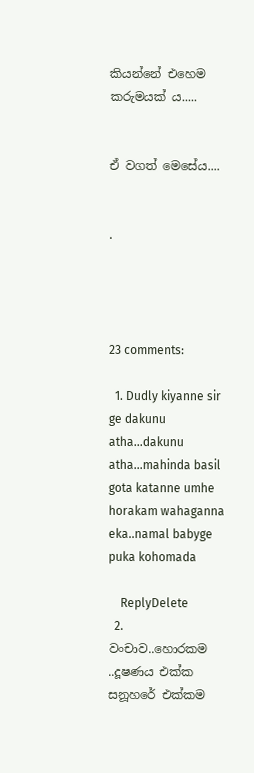කියන්නේ එහෙම කරුමයක් ය.....


ඒ වගත් මෙසේය....


.




23 comments:

  1. Dudly kiyanne sir ge dakunu atha...dakunu atha...mahinda basil gota katanne umhe horakam wahaganna eka..namal babyge puka kohomada

    ReplyDelete
  2. වංචාව..හොරකම ..දූෂණය එක්ක සනූහරේ එක්කම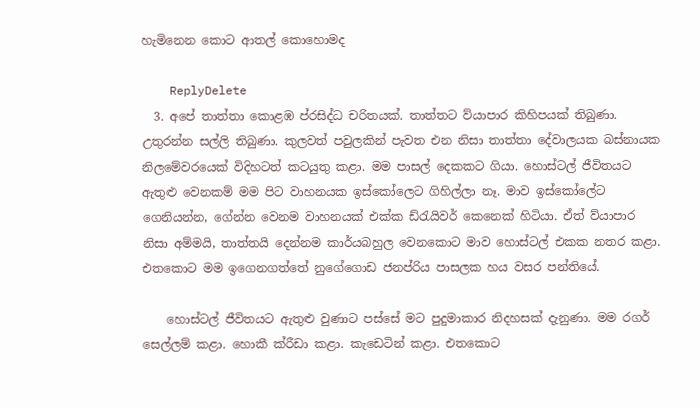හැමිනෙන කොට ආතල් කොහොමද

    ReplyDelete
  3. අපේ තාත්තා කොළඹ ප්රසිද්ධ චරිතයක්. තාත්තට ව්යාපාර කිහිපයක් තිබුණා. උතුරන්න සල්ලි තිබුණා. කුලවත් පවුලකින් පැවත එන නිසා තාත්තා දේවාලයක බස්නායක නිලමේවරයෙක් විදිහටත් කටයුතු කළා. මම පාසල් දෙකකට ගියා. හොස්ටල් ජීවිතයට ඇතුළු වෙනකම් මම පිට වාහනයක ඉස්කෝලෙට ගිහිල්ලා නෑ. මාව ඉස්කෝලේට ගෙනියන්න, ගේන්න වෙනම වාහනයක් එක්ක ඩ්රැයිවර් කෙනෙක් හිටියා. ඒත් ව්යාපාර නිසා අම්මයි, තාත්තයි දෙන්නම කාර්යබහුල වෙනකොට මාව හොස්ටල් එකක නතර කළා. එතකොට මම ඉගෙනගත්තේ නුගේගොඩ ජනප්රිය පාසලක හය වසර පන්තියේ.

    හොස්ටල් ජීවිතයට ඇතුළු වුණාට පස්සේ මට පුදුමාකාර නිදහසක් දැනුණා. මම රගර් සෙල්ලම් කළා. හොකී ක්රීඩා කළා. කැඩෙටින් කළා. එතකොට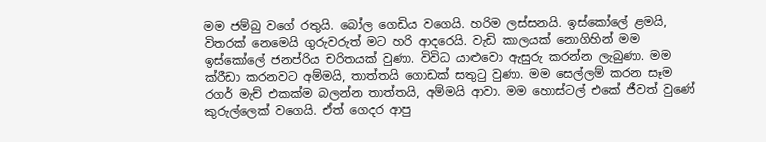මම ජම්බු වගේ රතුයි. බෝල ගෙඩිය වගෙයි. හරිම ලස්සනයි. ඉස්කෝලේ ළමයි, විතරක් නෙමෙයි ගුරුවරුත් මට හරි ආදරෙයි. වැඩි කාලයක් නොගිහින් මම ඉස්කෝලේ ජනප්රිය චරිතයක් වුණා. විවිධ යාළුවො ඇසුරු කරන්න ලැබුණා. මම ක්රීඩා කරනවට අම්මයි, තාත්තයි ගොඩක් සතුටු වුණා. මම සෙල්ලම් කරන සෑම රගර් මැච් එකක්ම බලන්න තාත්තයි, අම්මයි ආවා. මම හොස්ටල් එකේ ජීවත් වුණේ කුරුල්ලෙක් වගෙයි. ඒත් ගෙදර ආපු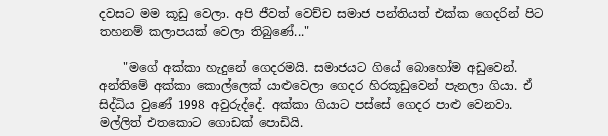දවසට මම කූඩු වෙලා. අපි ජීවත් වෙච්ච සමාජ පන්තියත් එක්ක ගෙදරින් පිට තහනම් කලාපයක් වෙලා තිබුණේ..."

    "මගේ අක්කා හැදුනේ ගෙදරමයි. සමාජයට ගියේ බොහෝම අඩුවෙන්. අන්තිමේ අක්කා කොල්ලෙක් යාළුවෙලා ගෙදර හිරකූඩුවෙන් පැනලා ගියා. ඒ සිද්ධිය වුණේ 1998 අවුරුද්දේ. අක්කා ගියාට පස්සේ ගෙදර පාළු වෙනවා. මල්ලිත් එතකොට ගොඩක් පොඩියි.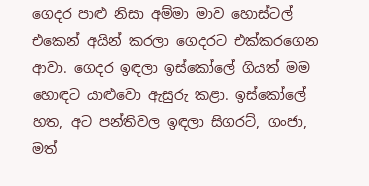ගෙදර පාළු නිසා අම්මා මාව හොස්ටල් එකෙන් අයින් කරලා ගෙදරට එක්කරගෙන ආවා. ගෙදර ඉඳලා ඉස්කෝලේ ගියත් මම හොඳට යාළුවො ඇසුරු කළා. ඉස්කෝලේ හත, අට පන්තිවල ඉඳලා සිගරට්, ගංජා, මත්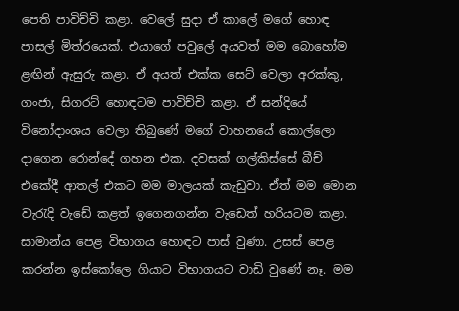පෙති පාවිච්චි කළා. වෙලේ සුදා ඒ කාලේ මගේ හොඳ පාසල් මිත්රයෙක්. එයාගේ පවුලේ අයවත් මම බොහෝම ළඟින් ඇසුරු කළා. ඒ අයත් එක්ක සෙට් වෙලා අරක්කු, ගංජා, සිගරට් හොඳටම පාවිච්චි කළා. ඒ සන්දියේ විනෝදාංශය වෙලා තිබුණේ මගේ වාහනයේ කොල්ලො දාගෙන රොන්දේ ගහන එක. දවසක් ගල්කිස්සේ බීච් එකේදී ආතල් එකට මම මාලයක් කැඩුවා. ඒත් මම මොන වැරැදි වැඩේ කළත් ඉගෙනගන්න වැඩෙත් හරියටම කළා. සාමාන්ය පෙළ විභාගය හොඳට පාස් වුණා. උසස් පෙළ කරන්න ඉස්කෝලෙ ගියාට විභාගයට වාඩි වුණේ නෑ. මම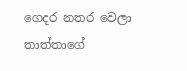ගෙදර නතර වෙලා තාත්තාගේ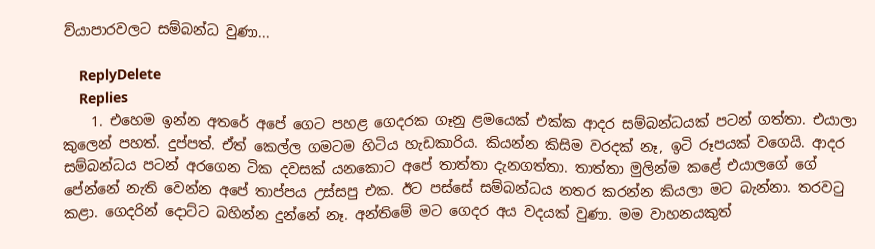ව්යාපාරවලට සම්බන්ධ වුණා...

    ReplyDelete
    Replies
    1. එහෙම ඉන්න අතරේ අපේ ගෙට පහළ ගෙදරක ගෑනු ළමයෙක් එක්ක ආදර සම්බන්ධයක් පටන් ගත්තා. එයාලා කුලෙන් පහත්. දුප්පත්. ඒත් කෙල්ල ගමටම හිටිය හැඩකාරිය. කියන්න කිසිම වරදක් නෑ, ඉටි රූපයක් වගෙයි. ආදර සම්බන්ධය පටන් අරගෙන ටික දවසක් යනකොට අපේ තාත්තා දැනගත්තා. තාත්තා මුලින්ම කළේ එයාලගේ ගේ පේන්නේ නැති වෙන්න අපේ තාප්පය උස්සපු එක. ඊට පස්සේ සම්බන්ධය නතර කරන්න කියලා මට බැන්නා. තරවටු කළා. ගෙදරින් දොට්ට බහින්න දුන්නේ නෑ. අන්තිමේ මට ගෙදර අය වදයක් වුණා. මම වාහනයකුත්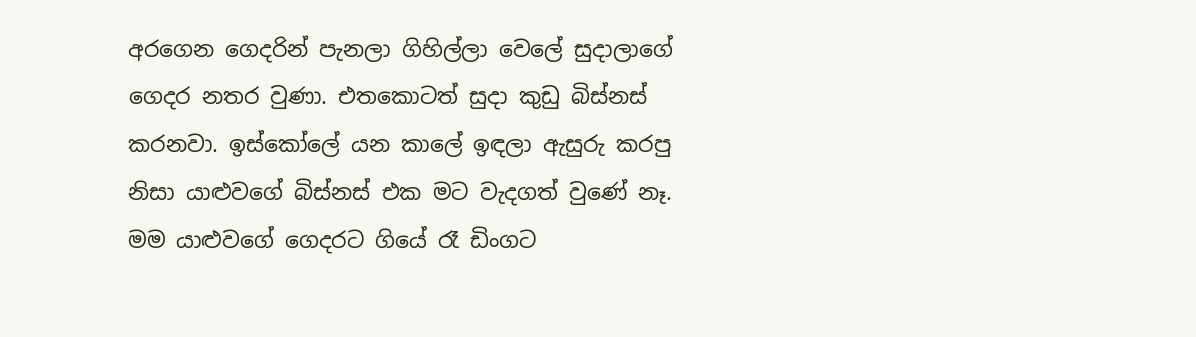අරගෙන ගෙදරින් පැනලා ගිහිල්ලා වෙලේ සුදාලාගේ ගෙදර නතර වුණා. එතකොටත් සුදා කුඩු බිස්නස් කරනවා. ඉස්කෝලේ යන කාලේ ඉඳලා ඇසුරු කරපු නිසා යාළුවගේ බිස්නස් එක මට වැදගත් වුණේ නෑ. මම යාළුවගේ ගෙදරට ගියේ රෑ ඩිංගට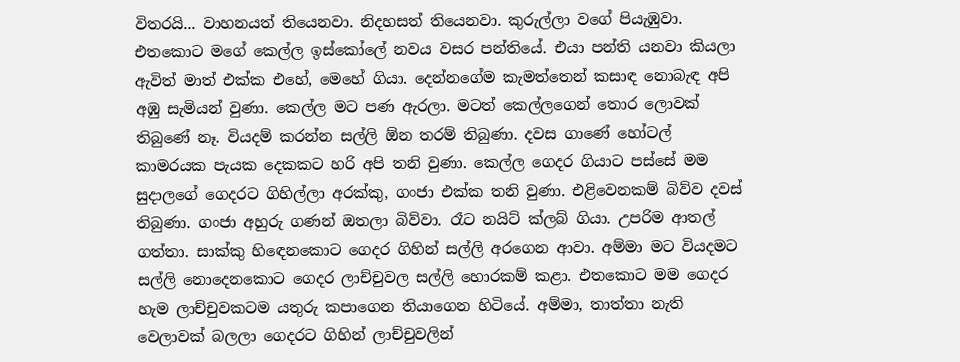විතරයි... වාහනයත් තියෙනවා. නිදහසත් තියෙනවා. කුරුල්ලා වගේ පියැඹුවා. එතකොට මගේ කෙල්ල ඉස්කෝලේ නවය වසර පන්තියේ. එයා පන්ති යනවා කියලා ඇවිත් මාත් එක්ක එහේ, මෙහේ ගියා. දෙන්නගේම කැමත්තෙන් කසාඳ නොබැඳ අපි අඹු සැමියන් වුණා. කෙල්ල මට පණ ඇරලා. මටත් කෙල්ලගෙන් තොර ලොවක් තිබුණේ නෑ. වියදම් කරන්න සල්ලි ඕන තරම් තිබුණා. දවස ගාණේ හෝටල් කාමරයක පැයක දෙකකට හරි අපි තනි වුණා. කෙල්ල ගෙදර ගියාට පස්සේ මම සුදාලගේ ගෙදරට ගිහිල්ලා අරක්කු, ගංජා එක්ක තනි වුණා. එළිවෙනකම් බිව්ව දවස් තිබුණා. ගංජා අහුරු ගණන් ඔතලා බිව්වා. රෑට නයිට් ක්ලබ් ගියා. උපරිම ආතල් ගත්තා. සාක්කු හිඳෙනකොට ගෙදර ගිහින් සල්ලි අරගෙන ආවා. අම්මා මට වියදමට සල්ලි නොදෙනකොට ගෙදර ලාච්චුවල සල්ලි හොරකම් කළා. එතකොට මම ගෙදර හැම ලාච්චුවකටම යතුරු කපාගෙන තියාගෙන හිටියේ. අම්මා, තාත්තා නැති වෙලාවක් බලලා ගෙදරට ගිහින් ලාච්චුවලින්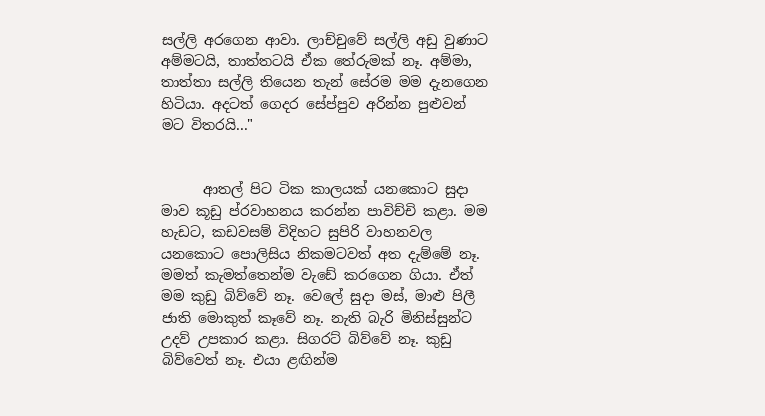සල්ලි අරගෙන ආවා. ලාච්චුවේ සල්ලි අඩු වුණාට අම්මටයි, තාත්තටයි ඒක තේරුමක් නෑ. අම්මා, තාත්තා සල්ලි තියෙන තැන් සේරම මම දැනගෙන හිටියා. අදටත් ගෙදර සේප්පුව අරින්න පුළුවන් මට විතරයි..."


      ආතල් පිට ටික කාලයක් යනකොට සුදා මාව කූඩු ප්රවාහනය කරන්න පාවිච්චි කළා. මම හැඩට, කඩවසම් විදිහට සුපිරි වාහනවල යනකොට පොලිසිය නිකමටවත් අත දැම්මේ නෑ. මමත් කැමත්තෙන්ම වැඩේ කරගෙන ගියා. ඒත් මම කුඩු බිව්වේ නෑ. වෙලේ සුදා මස්, මාළු පිලී ජාති මොකුත් කෑවේ නෑ. නැති බැරි මිනිස්සුන්ට උදව් උපකාර කළා. සිගරට් බිව්වේ නෑ. කුඩු බිව්වෙත් නෑ. එයා ළඟින්ම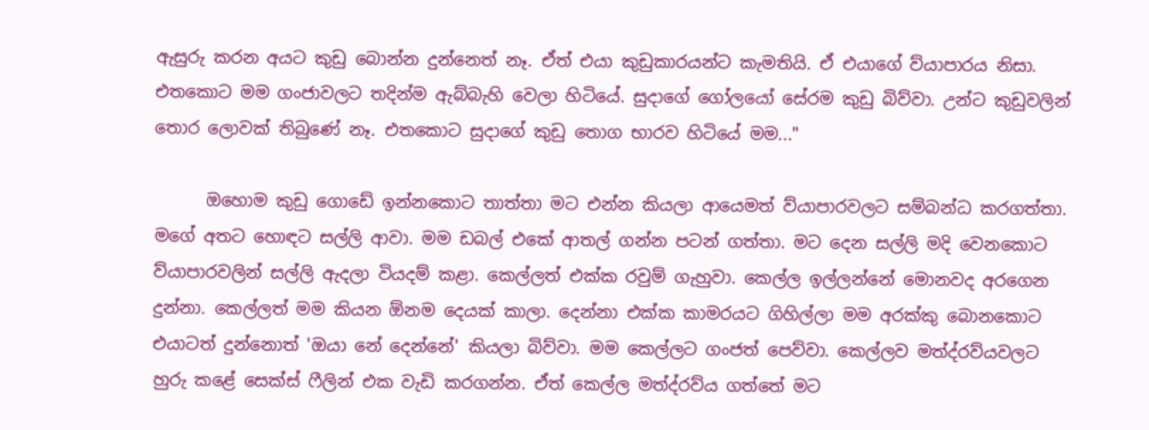ඇසුරු කරන අයට කුඩු බොන්න දුන්නෙත් නෑ. ඒත් එයා කුඩුකාරයන්ට කැමතියි. ඒ එයාගේ ව්යාපාරය නිසා. එතකොට මම ගංජාවලට තදින්ම ඇබ්බැහි වෙලා හිටියේ. සුදාගේ ගෝලයෝ සේරම කුඩු බිව්වා. උන්ට කුඩුවලින් තොර ලොවක් තිබුණේ නෑ. එතකොට සුදාගේ කුඩු තොග භාරව හිටියේ මම..."

      ඔහොම කුඩු ගොඩේ ඉන්නකොට තාත්තා මට එන්න කියලා ආයෙමත් ව්යාපාරවලට සම්බන්ධ කරගත්තා. මගේ අතට හොඳට සල්ලි ආවා. මම ඩබල් එකේ ආතල් ගන්න පටන් ගත්තා. මට දෙන සල්ලි මදි වෙනකොට ව්යාපාරවලින් සල්ලි ඇදලා වියදම් කළා. කෙල්ලත් එක්ක රවුම් ගැහුවා. කෙල්ල ඉල්ලන්නේ මොනවද අරගෙන දුන්නා. කෙල්ලත් මම කියන ඕනම දෙයක් කාලා. දෙන්නා එක්ක කාමරයට ගිහිල්ලා මම අරක්කු බොනකොට එයාටත් දුන්නොත් 'ඔයා නේ දෙන්නේ' කියලා බිව්වා. මම කෙල්ලට ගංජත් පෙව්වා. කෙල්ලව මත්ද්රව්යවලට හුරු කළේ සෙක්ස් ෆීලින් එක වැඩි කරගන්න. ඒත් කෙල්ල මත්ද්රව්ය ගත්තේ මට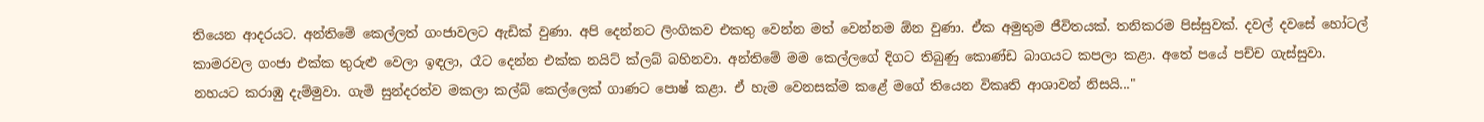තියෙන ආදරයට. අන්තිමේ කෙල්ලත් ගංජාවලට ඇඩික් වුණා. අපි දෙන්නට ලිංගිකව එකතු වෙන්න මත් වෙන්නම ඕන වුණා. ඒක අමුතුම ජීවිතයක්. තනිකරම පිස්සුවක්. දවල් දවසේ හෝටල් කාමරවල ගංජා එක්ක තුරුළු වෙලා ඉඳලා, රෑට දෙන්න එක්ක නයිට් ක්ලබ් බහිනවා. අන්තිමේ මම කෙල්ලගේ දිගට තිබුණු කොණ්ඩ බාගයට කපලා කළා. අතේ පයේ පච්ච ගැස්සුවා. නහයට කරාඹු දැම්මුවා. ගැමි සුන්දරත්ව මකලා කල්බ් කෙල්ලෙක් ගාණට පොෂ් කළා. ඒ හැම වෙනසක්ම කළේ මගේ තියෙන විකෘති ආශාවන් නිසයි..."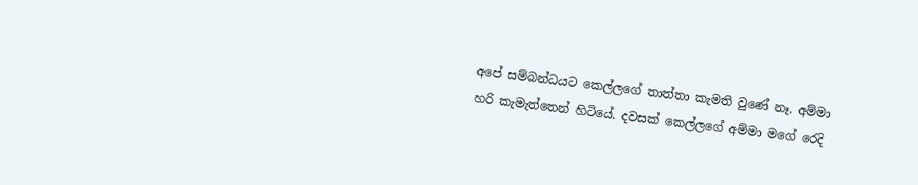අපේ සම්බන්ධයට කෙල්ලගේ තාත්තා කැමති වුණේ නෑ. අම්මා හරි කැමැත්තෙන් හිටියේ. දවසක් කෙල්ලගේ අම්මා මගේ රෙදි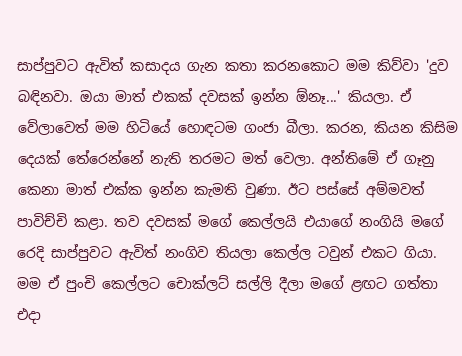සාප්පුවට ඇවිත් කසාදය ගැන කතා කරනකොට මම කිව්වා 'දුව බඳිනවා. ඔයා මාත් එකක් දවසක් ඉන්න ඕනෑ...' කියලා. ඒ වේලාවෙත් මම හිටියේ හොඳටම ගංජා බීලා. කරන, කියන කිසිම දෙයක් තේරෙන්නේ නැති තරමට මත් වෙලා. අන්තිමේ ඒ ගෑනු කෙනා මාත් එක්ක ඉන්න කැමති වුණා. ඊට පස්සේ අම්මවත් පාවිච්චි කළා. තව දවසක් මගේ කෙල්ලයි එයාගේ නංගියි මගේ රෙදි සාප්පුවට ඇවිත් නංගිව තියලා කෙල්ල ටවුන් එකට ගියා. මම ඒ පුංචි කෙල්ලට චොක්ලට් සල්ලි දීලා මගේ ළඟට ගත්තා එදා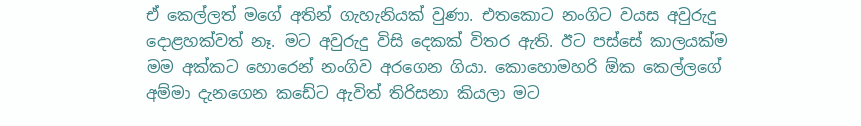ඒ කෙල්ලත් මගේ අතින් ගැහැනියක් වුණා. එතකොට නංගිට වයස අවුරුදු දොළහක්වත් නෑ. මට අවුරුදු විසි දෙකක් විතර ඇති. ඊට පස්සේ කාලයක්ම මම අක්කට හොරෙන් නංගිව අරගෙන ගියා. කොහොමහරි ඕක කෙල්ලගේ අම්මා දැනගෙන කඩේට ඇවිත් තිරිසනා කියලා මට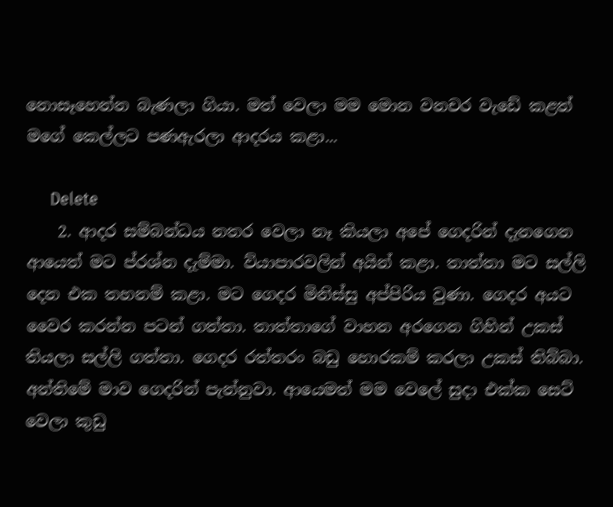නොසෑහෙන්න බැණලා ගියා. මත් වෙලා මම මොන වනචර වැඩේ කළත් මගේ කෙල්ලට පණඇරලා ආදරය කළා...

      Delete
    2. ආදර සම්බන්ධය නතර වෙලා නෑ කියලා අපේ ගෙදරින් දැනගෙන ආයෙත් මට ප්රශ්න දැම්මා. ව්යාපාරවලින් අයින් කළා. තාත්තා මට සල්ලි දෙන එක තහනම් කළා. මට ගෙදර මිනිස්සු අප්පිරිය වුණා. ගෙදර අයට වෛර කරන්න පටන් ගත්තා. තාත්තාගේ වාහන අරගෙන ගිහින් උකස් තියලා සල්ලි ගත්තා. ගෙදර රත්තරං බඩු හොරකම් කරලා උකස් තිබ්බා. අන්තිමේ මාව ගෙදරින් පැන්නුවා. ආයෙමත් මම වෙලේ සුදා එක්ක සෙට් වෙලා කුඩු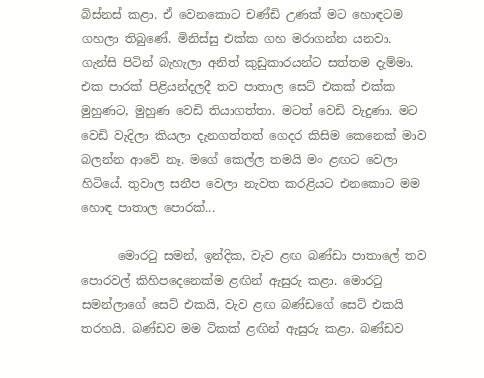බිස්නස් කළා. ඒ වෙනකොට චණ්ඩි උණක් මට හොඳටම ගහලා තිබුණේ. මිනිස්සු එක්ක ගහ මරාගන්න යනවා. ගැන්සි පිටින් බැහැලා අනිත් කුඩුකාරයන්ට සත්තම දැම්මා. එක පාරක් පිළියන්දලදී තව පාතාල සෙට් එකක් එක්ක මුහුණට, මුහුණ වෙඩි තියාගත්තා. මටත් වෙඩි වැදුණා. මට වෙඩි වැදිලා කියලා දැනගත්තත් ගෙදර කිසිම කෙනෙක් මාව බලන්න ආවේ නෑ. මගේ කෙල්ල තමයි මං ළඟට වෙලා හිටියේ. තුවාල සනීප වෙලා නැවත කරළියට එනකොට මම හොඳ පාතාල පොරක්...

      මොරටු සමන්, ඉන්දික, වැව ළඟ බණ්ඩා පාතාලේ තව පොරවල් කිහිපදෙනෙක්ම ළඟින් ඇසුරු කළා. මොරටු සමන්ලාගේ සෙට් එකයි, වැව ළඟ බණ්ඩගේ සෙට් එකයි තරහයි. බණ්ඩව මම ටිකක් ළඟින් ඇසුරු කළා. බණ්ඩව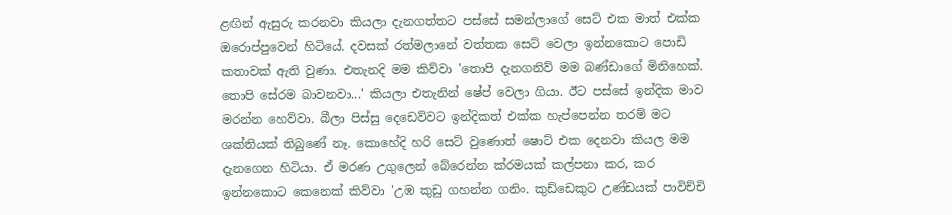ළඟින් ඇසුරු කරනවා කියලා දැනගත්තට පස්සේ සමන්ලාගේ සෙට් එක මාත් එක්ක ඔරොප්පුවෙන් හිටියේ. දවසක් රත්මලානේ වත්තක සෙට් වෙලා ඉන්නකොට පොඩි කතාවක් ඇති වුණා. එතැනදි මම කිව්වා 'තොපි දැනගනිව් මම බණ්ඩාගේ මිනිහෙක්. තොපි සේරම බාවනවා...' කියලා එතැනින් ෂේප් වෙලා ගියා. ඊට පස්සේ ඉන්දික මාව මරන්න හෙව්වා. බීලා පිස්සු දෙඩෙව්වට ඉන්දිකත් එක්ක හැප්පෙන්න තරම් මට ශක්තියක් තිබුණේ නෑ. කොහේදි හරි සෙට් වුණොත් ෂොට් එක දෙනවා කියල මම දැනගෙන හිටියා. ඒ මරණ උගුලෙන් බේරෙන්න ක්රමයක් කල්පනා කර, කර ඉන්නකොට කෙනෙක් කිව්වා 'උඹ කුඩු ගහන්න ගනිං. කුඩ්ඩෙකුට උණ්ඩයක් පාවිච්චි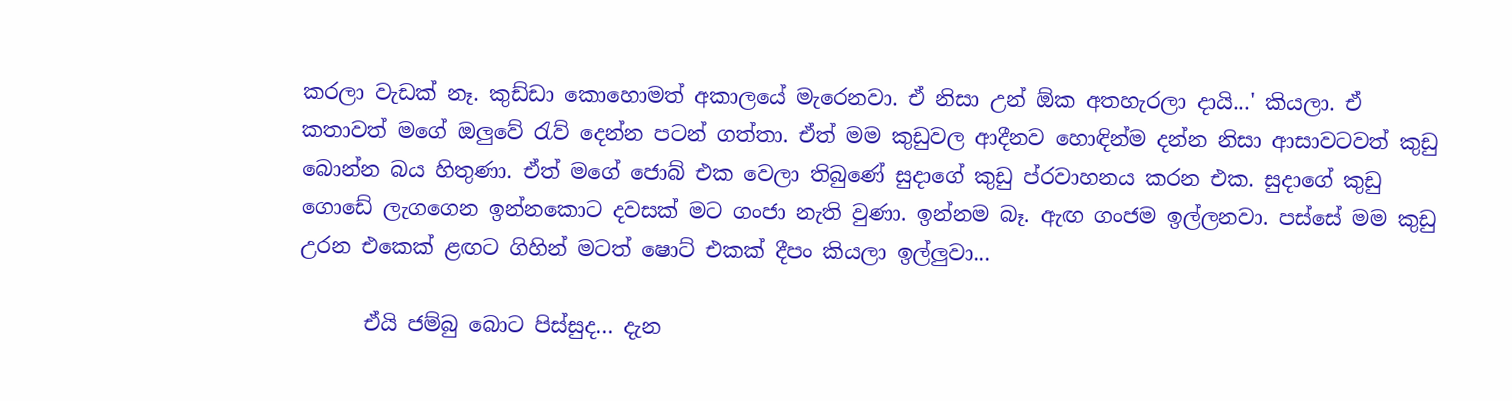කරලා වැඩක් නෑ. කුඩ්ඩා කොහොමත් අකාලයේ මැරෙනවා. ඒ නිසා උන් ඕක අතහැරලා දායි...' කියලා. ඒ කතාවත් මගේ ඔලුවේ රැව් දෙන්න පටන් ගත්තා. ඒත් මම කුඩුවල ආදීනව හොඳින්ම දන්න නිසා ආසාවටවත් කුඩු බොන්න බය හිතුණා. ඒත් මගේ ජොබ් එක වෙලා තිබුණේ සුදාගේ කුඩු ප්රවාහනය කරන එක. සුදාගේ කුඩු ගොඩේ ලැගගෙන ඉන්නකොට දවසක් මට ගංජා නැති වුණා. ඉන්නම බෑ. ඇඟ ගංජම ඉල්ලනවා. පස්සේ මම කුඩු උරන එකෙක් ළඟට ගිහින් මටත් ෂොට් එකක් දීපං කියලා ඉල්ලුවා...

      ඒයි ජම්බු බොට පිස්සුද... දැන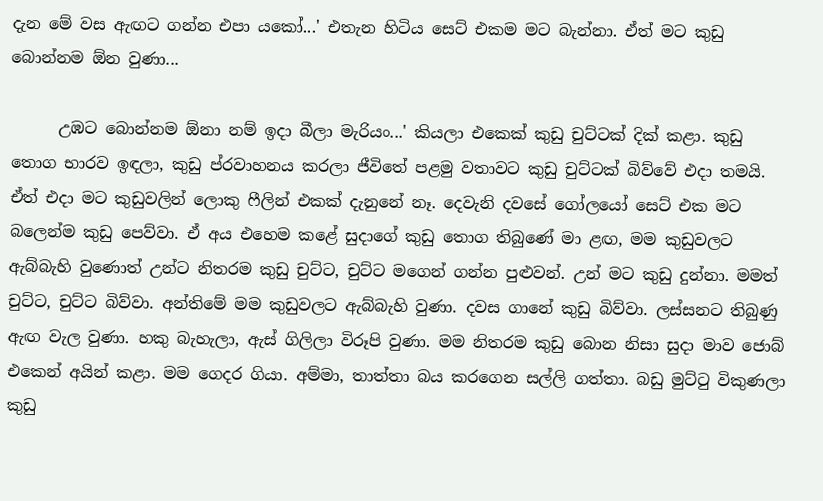දැන මේ වස ඇඟට ගන්න එපා යකෝ...' එතැන හිටිය සෙට් එකම මට බැන්නා. ඒත් මට කුඩු බොන්නම ඕන වුණා...

      උඹට බොන්නම ඕනා නම් ඉදා බීලා මැරියං...' කියලා එකෙක් කුඩු චුට්ටක් දික් කළා. කුඩු තොග භාරව ඉඳලා, කුඩු ප්රවාහනය කරලා ජීවිතේ පළමු වතාවට කුඩු චුට්ටක් බිව්වේ එදා තමයි. ඒත් එදා මට කුඩුවලින් ලොකු ෆීලින් එකක් දැනුනේ නෑ. දෙවැනි දවසේ ගෝලයෝ සෙට් එක මට බලෙන්ම කුඩු පෙව්වා. ඒ අය එහෙම කළේ සුදාගේ කුඩු තොග තිබුණේ මා ළඟ, මම කුඩුවලට ඇබ්බැහි වුණොත් උන්ට නිතරම කුඩු චුට්ට, චුට්ට මගෙන් ගන්න පුළුවන්. උන් මට කුඩු දුන්නා. මමත් චුට්ට, චුට්ට බිව්වා. අන්තිමේ මම කුඩුවලට ඇබ්බැහි වුණා. දවස ගානේ කුඩු බිව්වා. ලස්සනට තිබුණු ඇඟ වැල වුණා. හකු බැහැලා, ඇස් ගිලිලා විරූපි වුණා. මම නිතරම කුඩු බොන නිසා සුදා මාව ජොබ් එකෙන් අයින් කළා. මම ගෙදර ගියා. අම්මා, තාත්තා බය කරගෙන සල්ලි ගත්තා. බඩු මුට්ටු විකුණලා කුඩු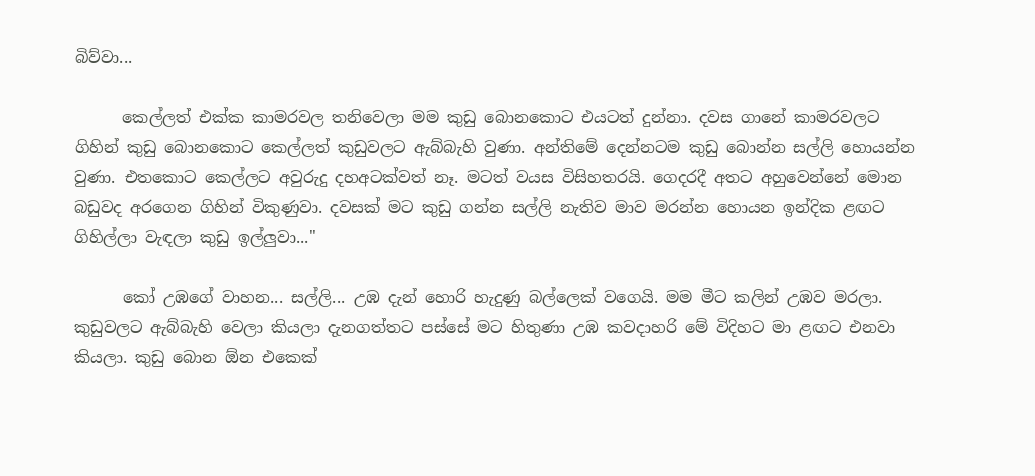බිව්වා...

      කෙල්ලත් එක්ක කාමරවල තනිවෙලා මම කුඩු බොනකොට එයටත් දුන්නා. දවස ගානේ කාමරවලට ගිහින් කුඩු බොනකොට කෙල්ලත් කුඩුවලට ඇබ්බැහි වුණා. අන්තිමේ දෙන්නටම කුඩු බොන්න සල්ලි හොයන්න වුණා. එතකොට කෙල්ලට අවුරුදු දහඅටක්වත් නෑ. මටත් වයස විසිහතරයි. ගෙදරදී අතට අහුවෙන්නේ මොන බඩුවද අරගෙන ගිහින් විකුණුවා. දවසක් මට කුඩු ගන්න සල්ලි නැතිව මාව මරන්න හොයන ඉන්දික ළඟට ගිහිල්ලා වැඳලා කුඩු ඉල්ලුවා..."

      කෝ උඹගේ වාහන... සල්ලි... උඹ දැන් හොරි හැදුණු බල්ලෙක් වගෙයි. මම මීට කලින් උඹව මරලා. කුඩුවලට ඇබ්බැහි වෙලා කියලා දැනගත්තට පස්සේ මට හිතුණා උඹ කවදාහරි මේ විදිහට මා ළඟට එනවා කියලා. කුඩු බොන ඕන එකෙක්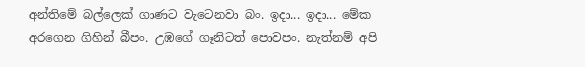අන්තිමේ බල්ලෙක් ගාණට වැටෙනවා බං. ඉදා... ඉදා... මේක අරගෙන ගිහින් බීපං. උඹගේ ගෑනිටත් පොවපං. නැත්නම් අපි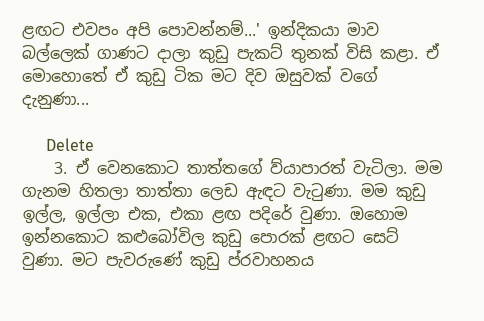ළඟට එවපං අපි පොවන්නම්...' ඉන්දිකයා මාව බල්ලෙක් ගාණට දාලා කුඩු පැකට් තුනක් විසි කළා. ඒ මොහොතේ ඒ කුඩු ටික මට දිව ඔසුවක් වගේ දැනුණා...

      Delete
    3. ඒ වෙනකොට තාත්තගේ ව්යාපාරත් වැටිලා. මම ගැනම හිතලා තාත්තා ලෙඩ ඇඳට වැටුණා. මම කුඩු ඉල්ල, ඉල්ලා එක, එකා ළඟ පදිරේ වුණා. ඔහොම ඉන්නකොට කළුබෝවිල කුඩු පොරක් ළඟට සෙට් වුණා. මට පැවරුණේ කුඩු ප්රවාහනය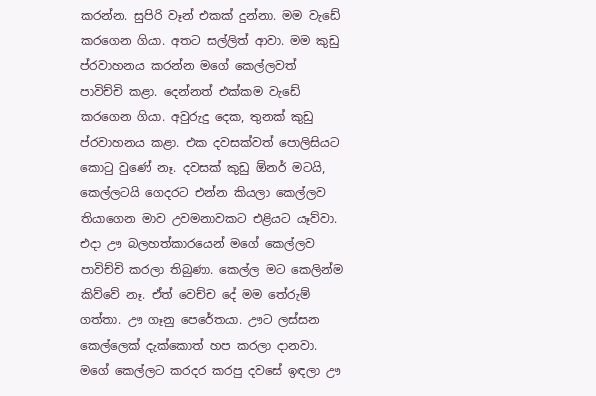කරන්න. සුපිරි වෑන් එකක් දුන්නා. මම වැඩේ කරගෙන ගියා. අතට සල්ලිත් ආවා. මම කුඩු ප්රවාහනය කරන්න මගේ කෙල්ලවත් පාවිච්චි කළා. දෙන්නත් එක්කම වැඩේ කරගෙන ගියා. අවුරුදු දෙක, තුනක් කුඩු ප්රවාහනය කළා. එක දවසක්වත් පොලිසියට කොටු වුණේ නෑ. දවසක් කුඩු ඕනර් මටයි, කෙල්ලටයි ගෙදරට එන්න කියලා කෙල්ලව තියාගෙන මාව උවමනාවකට එළියට යෑව්වා. එදා ඌ බලහත්කාරයෙන් මගේ කෙල්ලව පාවිච්චි කරලා තිබුණා. කෙල්ල මට කෙලින්ම කිව්වේ නෑ. ඒත් වෙච්ච දේ මම තේරුම් ගත්තා. ඌ ගෑනු පෙරේතයා. ඌට ලස්සන කෙල්ලෙක් දැක්කොත් හප කරලා දානවා. මගේ කෙල්ලට කරදර කරපු දවසේ ඉඳලා ඌ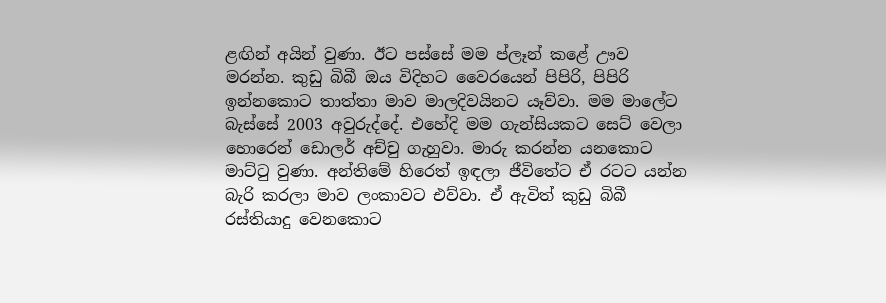ළඟින් අයින් වුණා. ඊට පස්සේ මම ප්ලෑන් කළේ ඌව මරන්න. කුඩු බිබී ඔය විදිහට වෛරයෙන් පිපිරි, පිපිරි ඉන්නකොට තාත්තා මාව මාලදිවයිනට යෑව්වා. මම මාලේට බැස්සේ 2003 අවුරුද්දේ. එහේදි මම ගැන්සියකට සෙට් වෙලා හොරෙන් ඩොලර් අච්චු ගැහුවා. මාරු කරන්න යනකොට මාට්ටු වුණා. අන්තිමේ හිරෙත් ඉඳලා ජීවිතේට ඒ රටට යන්න බැරි කරලා මාව ලංකාවට එව්වා. ඒ ඇවිත් කුඩු බිබී රස්තියාදු වෙනකොට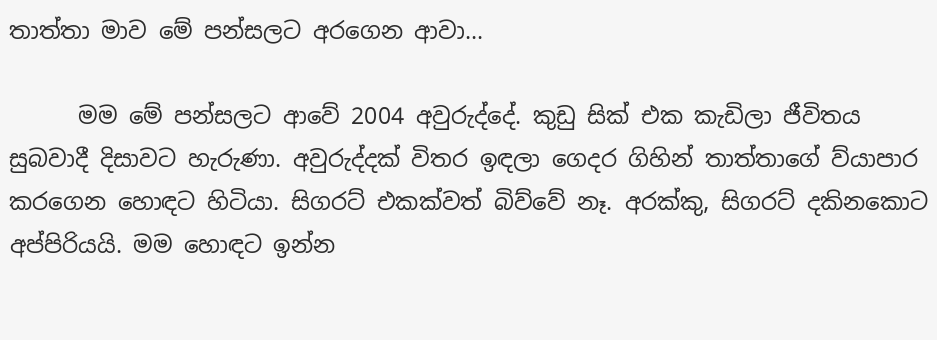තාත්තා මාව මේ පන්සලට අරගෙන ආවා...

      මම මේ පන්සලට ආවේ 2004 අවුරුද්දේ. කුඩු සික් එක කැඩිලා ජීවිතය සුබවාදී දිසාවට හැරුණා. අවුරුද්දක් විතර ඉඳලා ගෙදර ගිහින් තාත්තාගේ ව්යාපාර කරගෙන හොඳට හිටියා. සිගරට් එකක්වත් බිව්වේ නෑ. අරක්කු, සිගරට් දකිනකොට අප්පිරියයි. මම හොඳට ඉන්න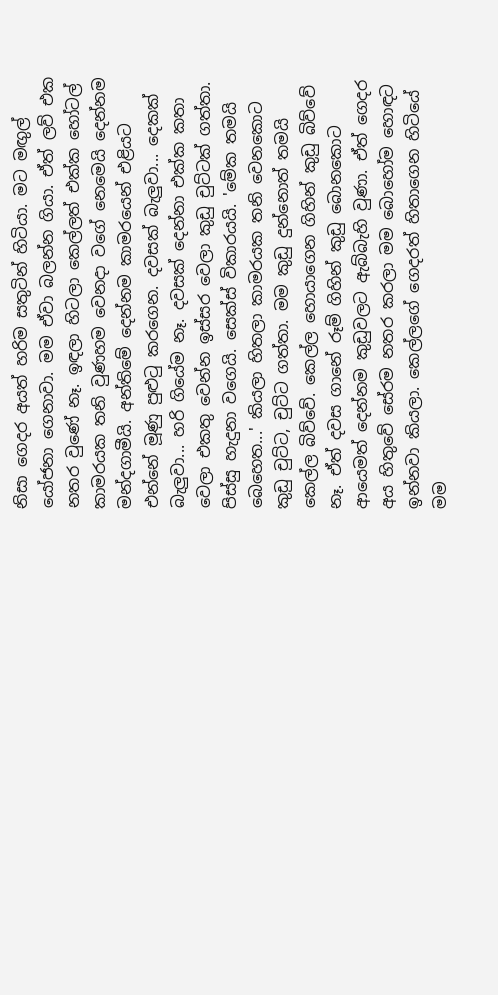නිසා ගෙදර අයත් හරිම සතුටින් හිටියා. මට මඟුල් යෝජනා ගෙනාවා. මම ඒවා බලන්න ගියා. ඒත් ලව් එක නතර වුණේ නෑ. ඉඳලා හිටලා කෙල්ලත් එක්ක හෝටල් කාමරයක තනි වුණහම වෙනදා වගේ නෙමෙයි දෙන්නම මන්දගාමීයි. අන්තිමේ දෙන්නම කාමරයෙන් එළියට එන්නේ මූණු පුළුටු කරගෙන. දවසක් බැලුවා... දෙකක් බැලුවා... හරි ගියේම නෑ. දවසක් දෙන්නා එක්ක කතා වෙලා එකතු වෙන්න ඉස්සර වෙලා කුඩු චුට්ටක් ගත්තා. පිස්සු හැදුනා වගෙයි. සෙක්ස් විකාරයයි. 'මේක තමයි බෙහෙත...' කියලා හිතලා කාමරයක තනි වෙනකොට කුඩු චුට්ට, චුට්ට ගත්තා. මම කුඩු දුන්නොත් තමයි කෙල්ල බිව්වේ. කෙල්ල හොයාගෙන ගිහින් කුඩු බිව්වේ නෑ. ඒත් දවස ගානේ රූම් ගිහින් කුඩු බොනකොට ආයෙමත් දෙන්නම කුඩුවලට ඇබ්බැහි වුණා. ඒත් ගෙදර අය හිතුවේ සේරම නතර කරලා මම බොහෝම හොඳට ඉන්නවා කියලා. කෙල්ලගේ ගෙදරත් හිතාගෙන හිටියේ මම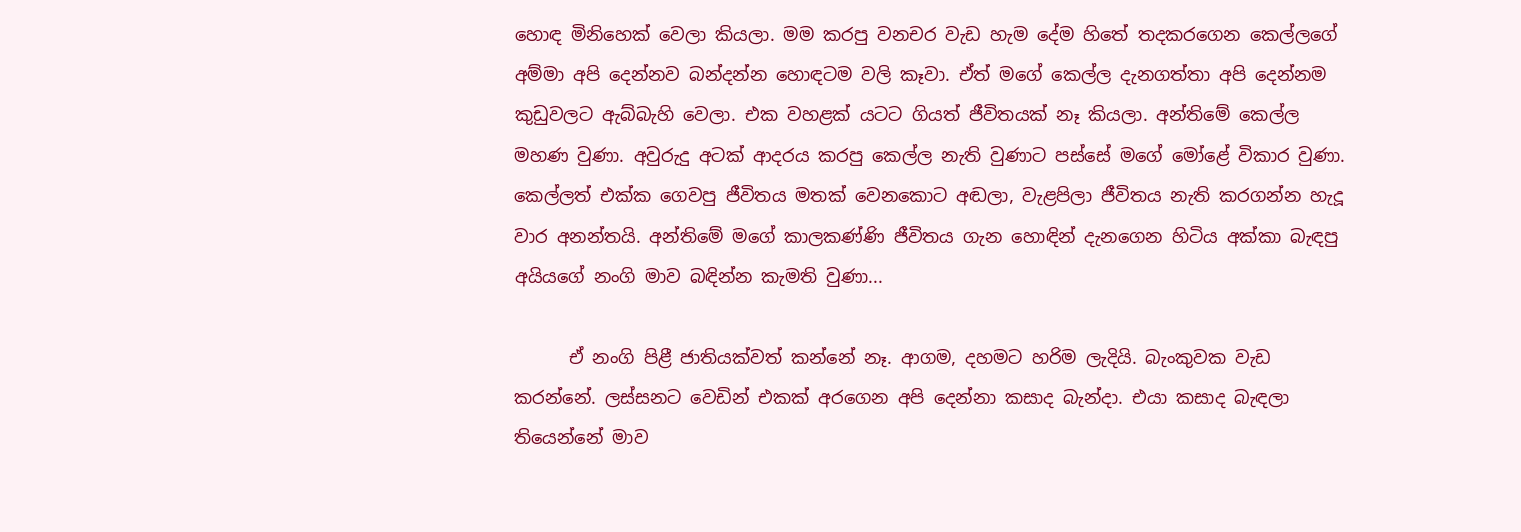හොඳ මිනිහෙක් වෙලා කියලා. මම කරපු වනචර වැඩ හැම දේම හිතේ තදකරගෙන කෙල්ලගේ අම්මා අපි දෙන්නව බන්දන්න හොඳටම වලි කෑවා. ඒත් මගේ කෙල්ල දැනගත්තා අපි දෙන්නම කුඩුවලට ඇබ්බැහි වෙලා. එක වහළක් යටට ගියත් ජීවිතයක් නෑ කියලා. අන්තිමේ කෙල්ල මහණ වුණා. අවුරුදු අටක් ආදරය කරපු කෙල්ල නැති වුණාට පස්සේ මගේ මෝළේ විකාර වුණා. කෙල්ලත් එක්ක ගෙවපු ජීවිතය මතක් වෙනකොට අඬලා, වැළපිලා ජීවිතය නැති කරගන්න හැදූ වාර අනන්තයි. අන්තිමේ මගේ කාලකණ්ණි ජීවිතය ගැන හොඳින් දැනගෙන හිටිය අක්කා බැඳපු අයියගේ නංගි මාව බඳින්න කැමති වුණා...

      ඒ නංගි පිළී ජාතියක්වත් කන්නේ නෑ. ආගම, දහමට හරිම ලැදියි. බැංකුවක වැඩ කරන්නේ. ලස්සනට වෙඩින් එකක් අරගෙන අපි දෙන්නා කසාද බැන්දා. එයා කසාද බැඳලා තියෙන්නේ මාව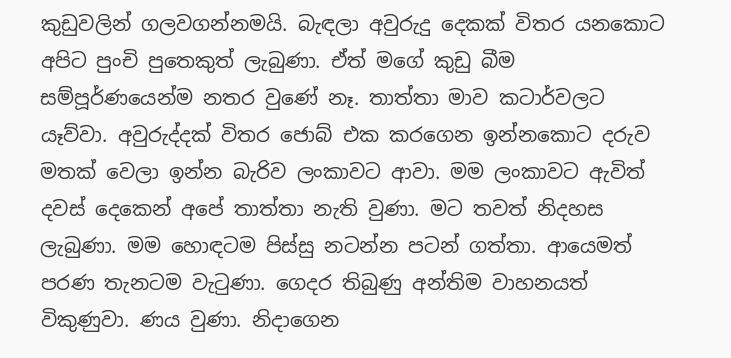කුඩුවලින් ගලවගන්නමයි. බැඳලා අවුරුදු දෙකක් විතර යනකොට අපිට පුංචි පුතෙකුත් ලැබුණා. ඒත් මගේ කුඩු බීම සම්පූර්ණයෙන්ම නතර වුණේ නෑ. තාත්තා මාව කටාර්වලට යෑව්වා. අවුරුද්දක් විතර ජොබ් එක කරගෙන ඉන්නකොට දරුව මතක් වෙලා ඉන්න බැරිව ලංකාවට ආවා. මම ලංකාවට ඇවිත් දවස් දෙකෙන් අපේ තාත්තා නැති වුණා. මට තවත් නිදහස ලැබුණා. මම හොඳටම පිස්සු නටන්න පටන් ගත්තා. ආයෙමත් පරණ තැනටම වැටුණා. ගෙදර තිබුණු අන්තිම වාහනයත් විකුණුවා. ණය වුණා. නිදාගෙන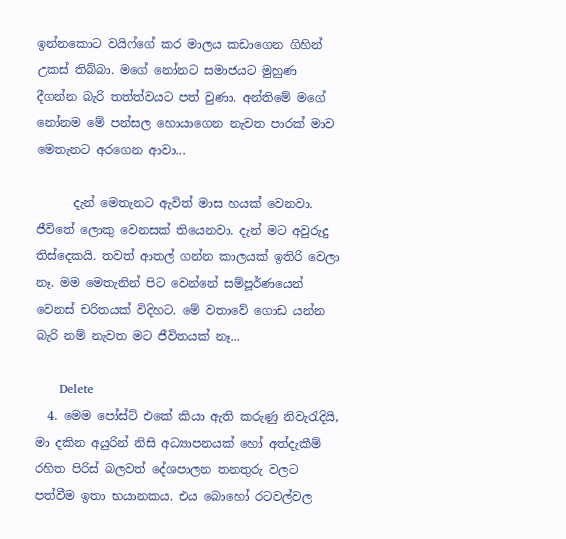ඉන්නකොට වයිෆ්ගේ කර මාලය කඩාගෙන ගිහින් උකස් තිබ්බා. මගේ නෝනට සමාජයට මුහුණ දීගන්න බැරි තත්ත්වයට පත් වුණා. අන්තිමේ මගේ නෝනම මේ පන්සල හොයාගෙන නැවත පාරක් මාව මෙතැනට අරගෙන ආවා...

      දැන් මෙතැනට ඇවිත් මාස හයක් වෙනවා. ජීවිතේ ලොකු වෙනසක් තියෙනවා. දැන් මට අවුරුදු තිස්දෙකයි. තවත් ආතල් ගන්න කාලයක් ඉතිරි වෙලා නෑ. මම මෙතැනින් පිට වෙන්නේ සම්පූර්ණයෙන් වෙනස් චරිතයක් විදිහට. මේ වතාවේ ගොඩ යන්න බැරි නම් නැවත මට ජීවිතයක් නෑ...

      Delete
  4. මෙම පෝස්ට් එකේ කියා ඇති කරුණු නිවැරැදියි, මා දකින අයුරින් නිසි අධ්‍යාපනයක් හෝ අත්දැකීම් රහිත පිරිස් බලවත් දේශපාලන තනතුරු වලට පත්වීම ඉතා භයානකය. එය බොහෝ රටවල්වල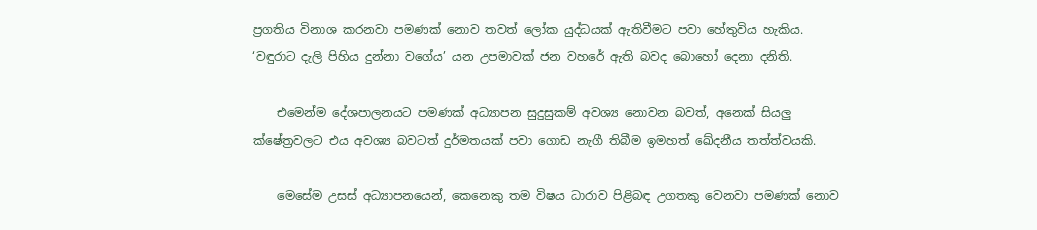ප්‍රගතිය විනාශ කරනවා පමණක් නොව තවත් ලෝක යුද්ධයක් ඇතිවීමට පවා හේතුවිය හැකිය. ‘වඳුරාට දැලි පිහිය දුන්නා වගේය’ යන උපමාවක් ජන වහරේ ඇති බවද බොහෝ දෙනා දනිති.

    එමෙන්ම දේශපාලනයට පමණක් අධ්‍යාපන සුදුසුකම් අවශ්‍ය නොවන බවත්, අනෙක් සියලු ක්ෂේත්‍රවලට එය අවශ්‍ය බවටත් දුර්මතයක් පවා ගොඩ නැගී තිබීම ඉමහත් ඛේදනීය තත්ත්වයකි.

    මෙසේම උසස් අධ්‍යාපනයෙන්, කෙනෙකු තම විෂය ධාරාව පිළිබඳ උගතකු වෙනවා පමණක් නොව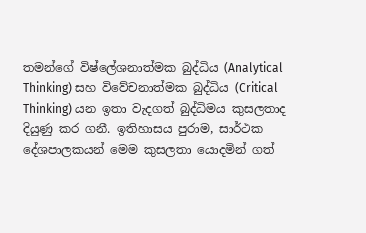තමන්ගේ විෂ්ලේශනාත්මක බුද්ධිය (Analytical Thinking) සහ විවේචනාත්මක බුද්ධිය (Critical Thinking) යන ඉතා වැදගත් බුද්ධිමය කුසලතාද දියුණු කර ගනී. ඉතිහාසය පුරාම, සාර්ථක දේශපාලකයන් මෙම කුසලතා යොදමින් ගත්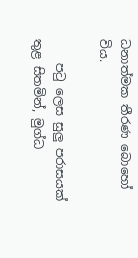ධනාත්මක තීරණ බොහෝ විය.

    පටු ලෙස සුලු පරාසයක් තුළ සිතමින්, මුග්ධ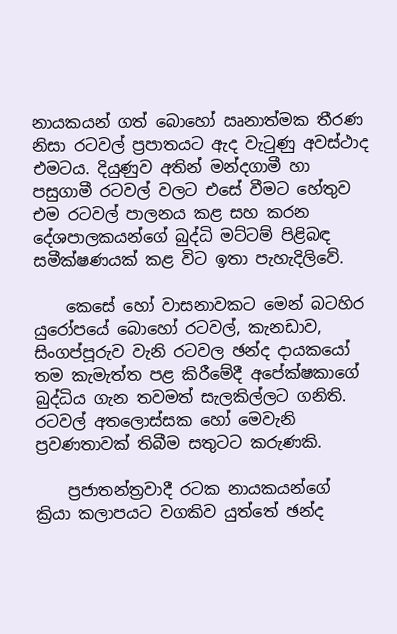නායකයන් ගත් බොහෝ ඍනාත්මක තීරණ නිසා රටවල් ප්‍රපාතයට ඇද වැටුණු අවස්ථාද එමටය. දියුණුව අතින් මන්දගාමී හා පසුගාමී රටවල් වලට එසේ වීමට හේතුව එම රටවල් පාලනය කළ සහ කරන දේශපාලකයන්ගේ බුද්ධි මට්ටම් පිළිබඳ සමීක්ෂණයක් කළ විට ඉතා පැහැදිලිවේ.

    කෙසේ හෝ වාසනාවකට මෙන් බටහිර යුරෝපයේ බොහෝ රටවල්, කැනඩාව, සිංගප්පූරුව වැනි රටවල ඡන්ද දායකයෝ තම කැමැත්ත පළ කිරීමේදී අපේක්ෂකාගේ බුද්ධිය ගැන තවමත් සැලකිල්ලට ගනිති. රටවල් අතලොස්සක හෝ මෙවැනි ප්‍රවණතාවක් තිබීම සතුටට කරුණකි.

    ප්‍රජාතන්ත්‍රවාදී රටක නායකයන්ගේ ක්‍රියා කලාපයට වගකිව යුත්තේ ඡන්ද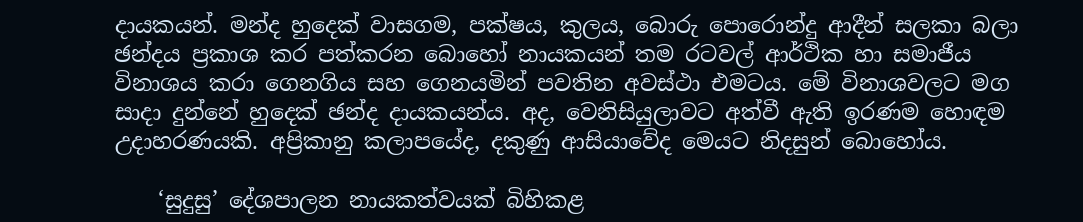දායකයන්. මන්ද හුදෙක් වාසගම, පක්ෂය, කුලය, බොරු පොරොන්දු ආදීන් සලකා බලා ඡන්දය ප්‍රකාශ කර පත්කරන බොහෝ නායකයන් තම රටවල් ආර්ථික හා සමාජීය විනාශය කරා ගෙනගිය සහ ගෙනයමින් පවතින අවස්ථා එමටය. මේ විනාශවලට මග සාදා දුන්නේ හුදෙක් ඡන්ද දායකයන්ය. අද, වෙනිසියුලාවට අත්වී ඇති ඉරණම හොඳම උදාහරණයකි. අප්‍රිකානු කලාපයේද, දකුණු ආසියාවේද මෙයට නිදසුන් බොහෝය.

    ‘සුදුසු’ දේශපාලන නායකත්වයක් බිහිකළ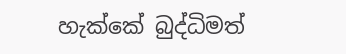හැක්කේ බුද්ධිමත්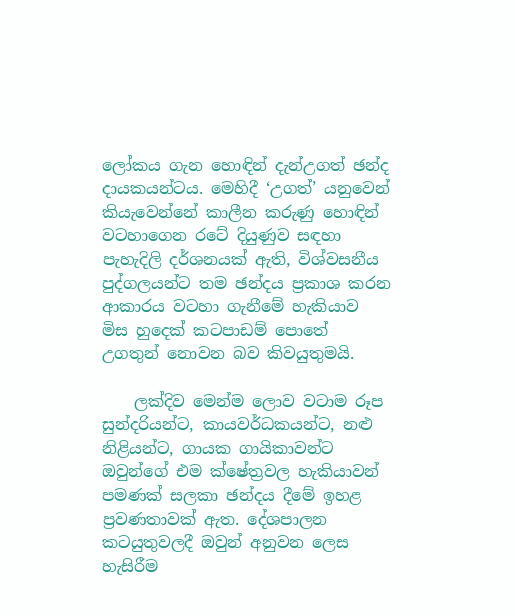ලෝකය ගැන හොඳින් දැන්උගත් ඡන්ද දායකයන්ටය. මෙහිදී ‘උගත්’ යනුවෙන් කියැවෙන්නේ කාලීන කරුණු හොඳින් වටහාගෙන රටේ දියුණුව සඳහා පැහැදිලි දර්ශනයක් ඇති, විශ්වසනීය පුද්ගලයන්ට තම ඡන්දය ප්‍රකාශ කරන ආකාරය වටහා ගැනීමේ හැකියාව මිස හුදෙක් කටපාඩම් පොතේ උගතුන් නොවන බව කිවයුතුමයි.

    ලක්දිව මෙන්ම ලොව වටාම රූප සුන්දරියන්ට, කායවර්ධකයන්ට, නළු නිළියන්ට, ගායක ගායිකාවන්ට ඔවුන්ගේ එම ක්ෂේත්‍රවල හැකියාවන් පමණක් සලකා ඡන්දය දීමේ ඉහළ ප්‍රවණතාවක් ඇත. දේශපාලන කටයුතුවලදී ඔවුන් අනුවන ලෙස හැසිරීම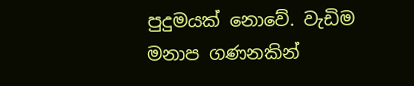පුදුමයක් නොවේ. වැඩිම මනාප ගණනකින්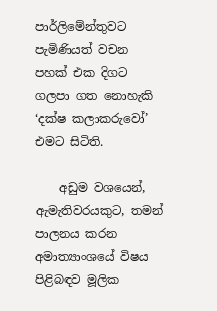පාර්ලිමේන්තුවට පැමිණියත් වචන පහක් එක දිගට ගලපා ගත නොහැකි ‘දක්ෂ කලාකරුවෝ’ එමට සිටිති.

    අඩුම වශයෙන්, ඇමැතිවරයකුට, තමන් පාලනය කරන අමාත්‍යාංශයේ විෂය පිළිබඳව මූලික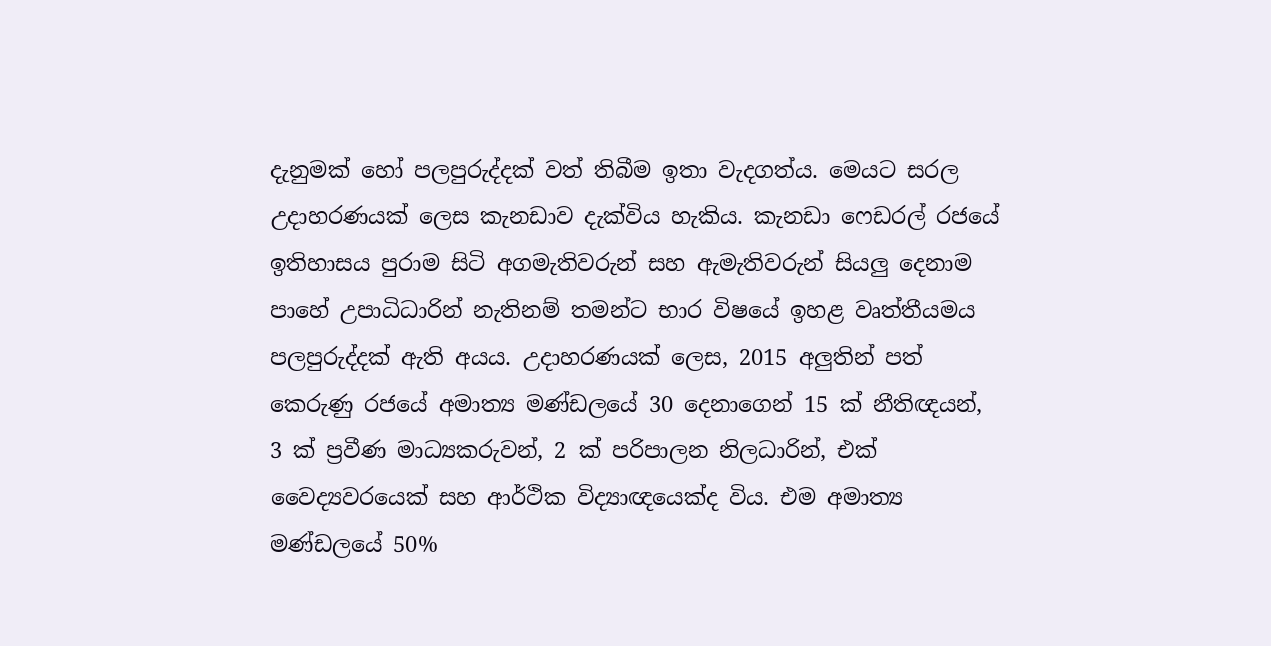දැනුමක් හෝ පලපුරුද්දක් වත් තිබීම ඉතා වැදගත්ය. මෙයට සරල උදාහරණයක් ලෙස කැනඩාව දැක්විය හැකිය. කැනඩා ෆෙඩරල් රජයේ ඉතිහාසය පුරාම සිටි අගමැතිවරුන් සහ ඇමැතිවරුන් සියලු දෙනාම පාහේ උපාධිධාරින් නැතිනම් තමන්ට භාර විෂයේ ඉහළ වෘත්තීයමය පලපුරුද්දක් ඇති අයය. උදාහරණයක් ලෙස, 2015 අලුතින් පත් කෙරුණු රජයේ අමාත්‍ය මණ්ඩලයේ 30 දෙනාගෙන් 15 ක් නීතිඥයන්, 3 ක් ප්‍රවීණ මාධ්‍යකරුවන්, 2 ක් පරිපාලන නිලධාරින්, එක් වෛද්‍යවරයෙක් සහ ආර්ථික විද්‍යාඥයෙක්ද විය. එම අමාත්‍ය මණ්‍ඩලයේ 50%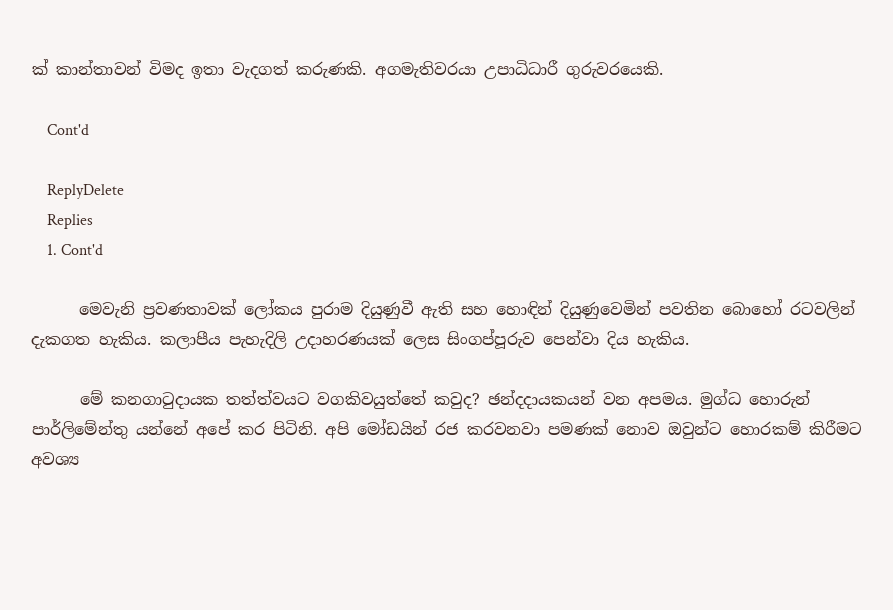ක් කාන්තාවන් විමද ඉතා වැදගත් කරුණකි. අගමැතිවරයා උපාධිධාරී ගුරුවරයෙකි.

    Cont'd

    ReplyDelete
    Replies
    1. Cont'd

      මෙවැනි ප්‍රවණතාවක් ලෝකය පුරාම දියුණුවී ඇති සහ හොඳින් දියුණුවෙමින් පවතින බොහෝ රටවලින් දැකගත හැකිය. කලාපීය පැහැදිලි උදාහරණයක් ලෙස සිංගප්පූරුව පෙන්වා දිය හැකිය.

      මේ කනගාටුදායක තත්ත්වයට වගකිවයුත්තේ කවුද? ඡන්දදායකයන් වන අපමය. මුග්ධ හොරුන් පාර්ලිමේන්තු යන්නේ අපේ කර පිටිනි. අපි මෝඩයින් රජ කරවනවා පමණක් නොව ඔවුන්ට හොරකම් කිරීමට අවශ්‍ය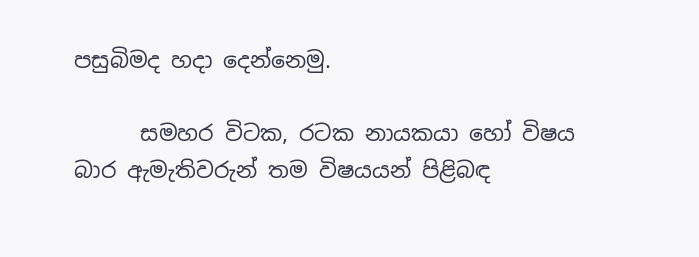පසුබිමද හදා දෙන්නෙමු.

      සමහර විටක, රටක නායකයා හෝ විෂය බාර ඇමැතිවරුන් තම විෂයයන් පිළිබඳ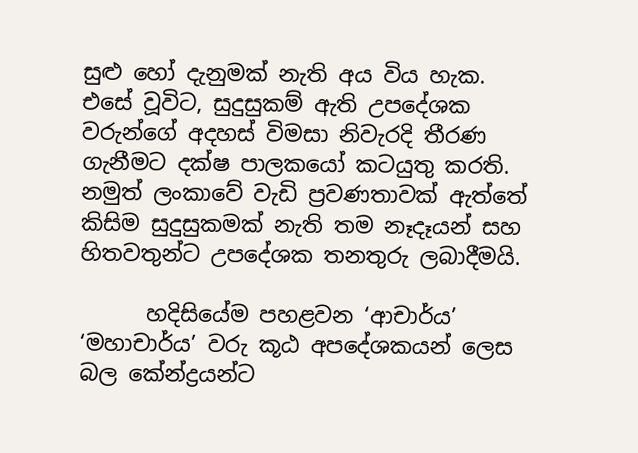සුළු හෝ දැනුමක් නැති අය විය හැක. එසේ වූවිට, සුදුසුකම් ඇති උපදේශක වරුන්ගේ අදහස් විමසා නිවැරදි තීරණ ගැනීමට දක්ෂ පාලකයෝ කටයුතු කරති. නමුත් ලංකාවේ වැඩි ප්‍රවණතාවක් ඇත්තේ කිසිම සුදුසුකමක් නැති තම නෑදෑයන් සහ හිතවතුන්ට උපදේශක තනතුරු ලබාදීමයි.

      හදිසියේම පහළවන ‘ආචාර්ය’ ‘මහාචාර්ය’ වරු කූඨ අපදේශකයන් ලෙස බල කේන්ද්‍රයන්ට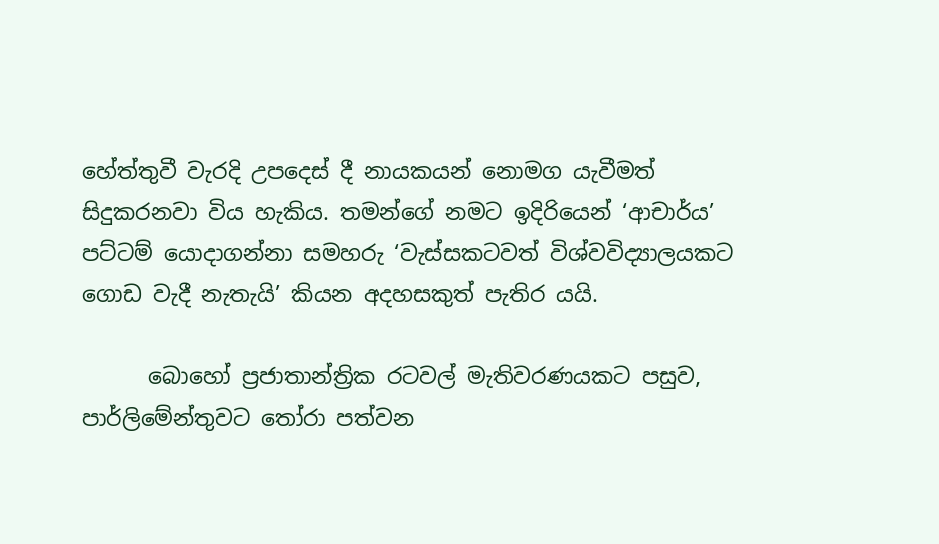හේත්තුවී වැරදි උපදෙස් දී නායකයන් නොමග යැවීමත් සිදුකරනවා විය හැකිය. තමන්ගේ නමට ඉදිරියෙන් ‘ආචාර්ය’ පට්ටම් යොදාගන්නා සමහරු ‘වැස්සකටවත් විශ්වවිද්‍යාලයකට ගොඩ වැදී නැතැයි’ කියන අදහසකුත් පැතිර යයි.

      බොහෝ ප්‍රජාතාන්ත්‍රික රටවල් මැතිවරණයකට පසුව, පාර්ලිමේන්තුවට තෝරා පත්වන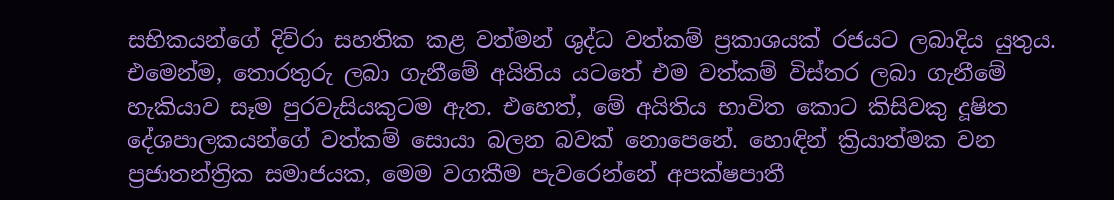සභිකයන්ගේ දිව්රා සහතික කළ වත්මන් ශුද්ධ වත්කම් ප්‍රකාශයක් රජයට ලබාදිය යුතුය. එමෙන්ම, තොරතුරු ලබා ගැනීමේ අයිතිය යටතේ එම වත්කම් විස්තර ලබා ගැනීමේ හැකියාව සෑම පුරවැසියකුටම ඇත. එහෙත්, මේ අයිතිය භාවිත කොට කිසිවකු දූෂිත දේශපාලකයන්ගේ වත්කම් සොයා බලන බවක් නොපෙනේ. හොඳින් ක්‍රියාත්මක වන ප්‍රජාතන්ත්‍රික සමාජයක, මෙම වගකීම පැවරෙන්නේ අපක්ෂපාතී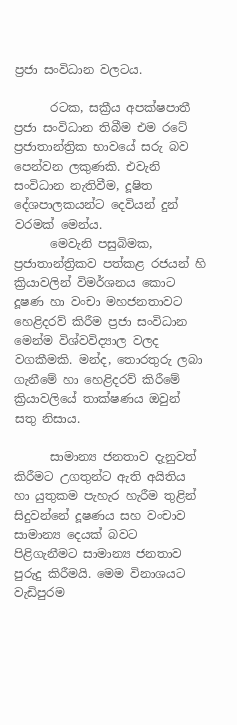ප්‍රජා සංවිධාන වලටය.

      රටක, සක්‍රීය අපක්ෂපාතී ප්‍රජා සංවිධාන තිබීම එම රටේ ප්‍රජාතාන්ත්‍රික භාවයේ සරු බව පෙන්වන ලකුණකි. එවැනි සංවිධාන නැතිවීම, දූෂිත දේශපාලකයන්ට දෙවියන් දුන් වරමක් මෙන්ය.
      මෙවැනි පසුබිමක, ප්‍රජාතාන්ත්‍රිකව පත්කළ රජයන් හි ක්‍රියාවලින් විමර්ශනය කොට දූෂණ හා වංචා මහජනතාවට හෙළිදරව් කිරීම ප්‍රජා සංවිධාන මෙන්ම විශ්වවිද්‍යාල වලද වගකීමකි. මන්ද, තොරතුරු ලබා ගැනීමේ හා හෙළිදරව් කිරීමේ ක්‍රියාවලියේ තාක්ෂණය ඔවුන් සතු නිසාය.

      සාමාන්‍ය ජනතාව දැනුවත් කිරීමට උගතුන්ට ඇති අයිතිය හා යුතුකම පැහැර හැරීම තුළින් සිදුවන්නේ දූෂණය සහ වංචාව සාමාන්‍ය දෙයක් බවට පිළිගැනීමට සාමාන්‍ය ජනතාව පුරුදු කිරීමයි. මෙම විනාශයට වැඩිපුරම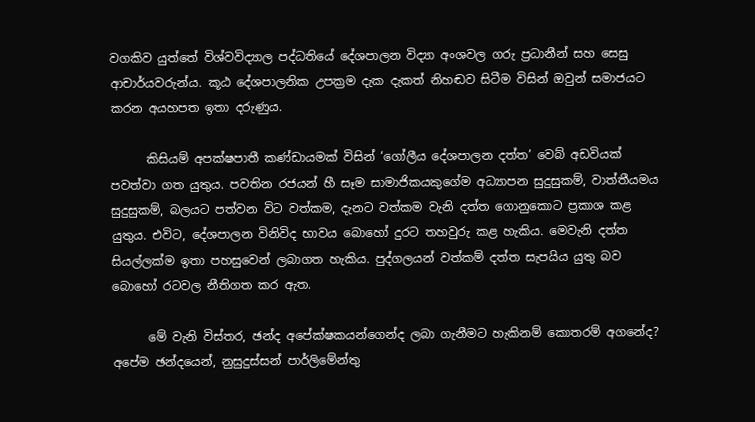වගකිව යුත්තේ විශ්වවිද්‍යාල පද්ධතියේ දේශපාලන විද්‍යා අංශවල ගරු ප්‍රධානීන් සහ සෙසු ආචාර්යවරුන්ය. කූඨ දේශපාලනික උපක්‍රම දැක දැකත් නිහඬව සිටීම විසින් ඔවුන් සමාජයට කරන අයහපත ඉතා දරුණුය.

      කිසියම් අපක්ෂපාතී කණ්ඩායමක් විසින් ‘ගෝලීය දේශපාලන දත්ත’ වෙබ් අඩවියක් පවත්වා ගත යුතුය. පවතින රජයන් හී සෑම සාමාජිකයකුගේම අධ්‍යාපන සුදුසුකම්, වාත්තීයමය සුදුසුකම්, බලයට පත්වන විට වත්කම, දැනට වත්කම වැනි දත්ත ගොනුකොට ප්‍රකාශ කළ යුතුය. එවිට, දේශපාලන විනිවිද භාවය බොහෝ දුරට තහවුරු කළ හැකිය. මෙවැනි දත්ත සියල්ලක්ම ඉතා පහසුවෙන් ලබාගත හැකිය. පුද්ගලයන් වත්කම් දත්ත සැපයිය යුතු බව බොහෝ රටවල නීතිගත කර ඇත.

      මේ වැනි විස්තර, ඡන්ද අපේක්ෂකයන්ගෙන්ද ලබා ගැනීමට හැකිනම් කොතරම් අගනේද? අපේම ඡන්දයෙන්, නුසුදුස්සන් පාර්ලිමේන්තු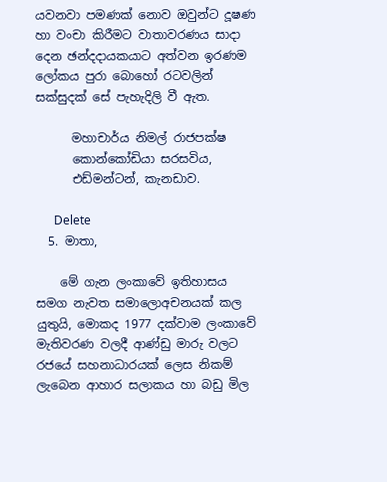යවනවා පමණක් නොව ඔවුන්ට දූෂණ හා වංචා කිරීමට වාතාවරණය සාදා දෙන ඡන්දදායකයාට අත්වන ඉරණම ලෝකය පුරා බොහෝ රටවලින් සක්සුදක් සේ පැහැදිලි වී ඇත.

      මහාචාර්ය නිමල් රාජපක්ෂ
      කොන්කෝඩියා සරසවිය,
      එඩ්මන්ටන්, කැනඩාව.

      Delete
  5. මාතා,

    මේ ගැන ලංකාවේ ඉතිහාසය සමග නැවත සමාලොඅචනයක් කල යුතුයි, මොකද 1977 දක්වාම ලංකාවේ මැතිවරණ වලදී ආණ්ඩු මාරු වලට රජයේ සහනාධාරයක් ලෙස නිකම් ලැබෙන ආහාර සලාකය හා බඩු මිල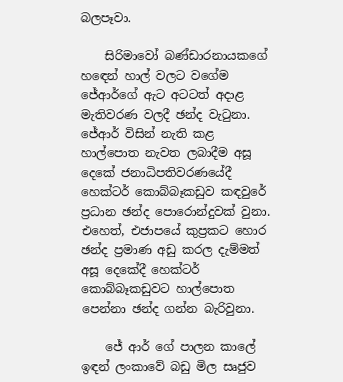බලපෑවා.

    සිරිමාවෝ බණ්ඩාරනායකගේ හඳෙන් හාල් වලට වගේම ජේආර්ගේ ඇට අටටත් අදාළ මැතිවරණ වලදී ඡන්ද වැටුනා. ජේආර් විසින් නැති කළ හාල්පොත නැවත ලබාදීම අසූ දෙකේ ජනාධිපතිවරණයේදී හෙක්ටර් කොබ්බෑකඩුව කඳවුරේ ප්‍රධාන ඡන්ද පොරොන්දුවක් වුනා. එහෙත්, එජාපයේ කුප්‍රකට හොර ඡන්ද ප්‍රමාණ අඩු කරල දැම්මත් අසූ දෙකේදී හෙක්ටර් කොබ්බෑකඩුවට හාල්පොත පෙන්නා ඡන්ද ගන්න බැරිවුනා.

    ජේ ආර් ගේ පාලන කාලේ ඉඳන් ලංකාවේ බඩු මිල සෘජුව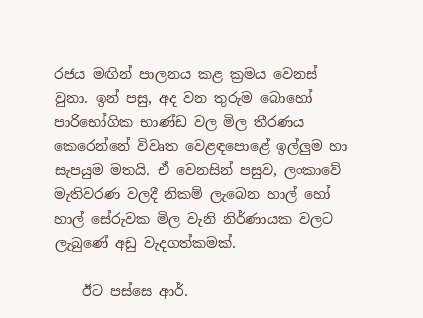රජය මඟින් පාලනය කළ ක්‍රමය වෙනස් වුනා. ඉන් පසු, අද වන තුරුම බොහෝ පාරිභෝගික භාණ්ඩ වල මිල තීරණය කෙරෙන්නේ විවෘත වෙළඳපොළේ ඉල්ලුම හා සැපයුම මතයි. ඒ වෙනසින් පසුව, ලංකාවේ මැතිවරණ වලදී නිකම් ලැබෙන හාල් හෝ හාල් සේරුවක මිල වැනි නිර්ණායක වලට ලැබුණේ අඩු වැදගත්කමක්.

    ඊට පස්සෙ ආර්.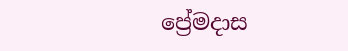ප්‍රේමදාස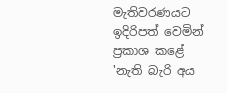මැතිවරණයට ඉදිරිපත් වෙමින් ප්‍රකාශ කළේ 'නැති බැරි අය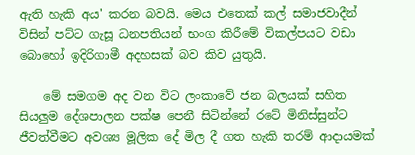ඇති හැකි අය' කරන බවයි. මෙය එතෙක් කල් සමාජවාදීන් විසින් පට්ට ගැසූ ධනපතියන් භංග කිරීමේ විකල්පයට වඩා බොහෝ ඉදිරිගාමී අදහසක් බව කිව යුතුයි.

    මේ සමගම අද වන විට ලංකාවේ ජන බලයක් සහිත සියලුම දේශපාලන පක්ෂ පෙනී සිටින්නේ රටේ මිනිස්සුන්ට ජීවත්වීමට අවශ්‍ය මූලික දේ මිල දී ගත හැකි තරම් ආදායමක්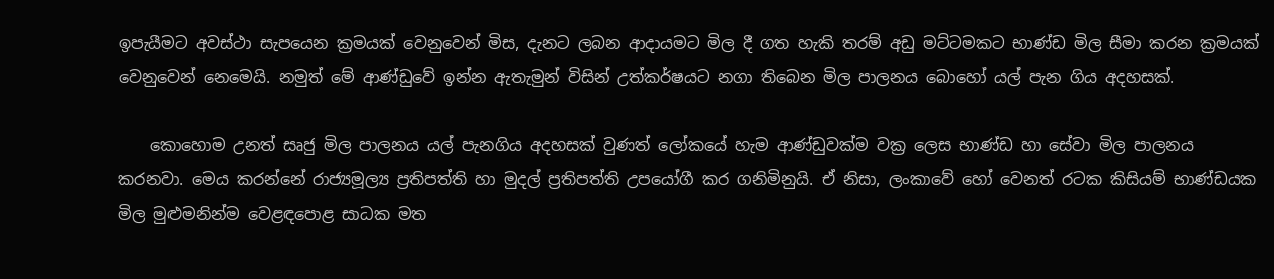ඉපැයීමට අවස්ථා සැපයෙන ක්‍රමයක් වෙනුවෙන් මිස, දැනට ලබන ආදායමට මිල දී ගත හැකි තරම් අඩු මට්ටමකට භාණ්ඩ මිල සීමා කරන ක්‍රමයක් වෙනුවෙන් නෙමෙයි. නමුත් මේ ආණ්ඩුවේ ඉන්න ඇතැමුන් විසින් උත්කර්ෂයට නගා තිබෙන මිල පාලනය බොහෝ යල් පැන ගිය අදහසක්.

    කොහොම උනත් සෘජු මිල පාලනය යල් පැනගිය අදහසක් වුණත් ලෝකයේ හැම ආණ්ඩුවක්ම වක්‍ර ලෙස භාණ්ඩ හා සේවා මිල පාලනය කරනවා. මෙය කරන්නේ රාජ්‍යමූල්‍ය ප්‍රතිපත්ති හා මුදල් ප්‍රතිපත්ති උපයෝගී කර ගනිමිනුයි. ඒ නිසා, ලංකාවේ හෝ වෙනත් රටක කිසියම් භාණ්ඩයක මිල මුළුමනින්ම වෙළඳපොළ සාධක මත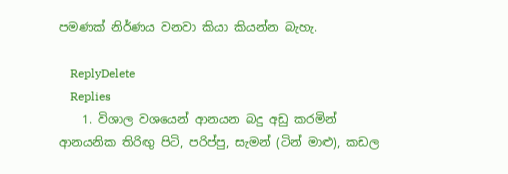පමණක් නිර්ණය වනවා කියා කියන්න බැහැ.

    ReplyDelete
    Replies
    1. විශාල වශයෙන් ආනයන බදු අඩු කරමින් ආනයනික තිරිඟු පිටි, පරිප්පු, සැමන් (ටින් මාළු), කඩල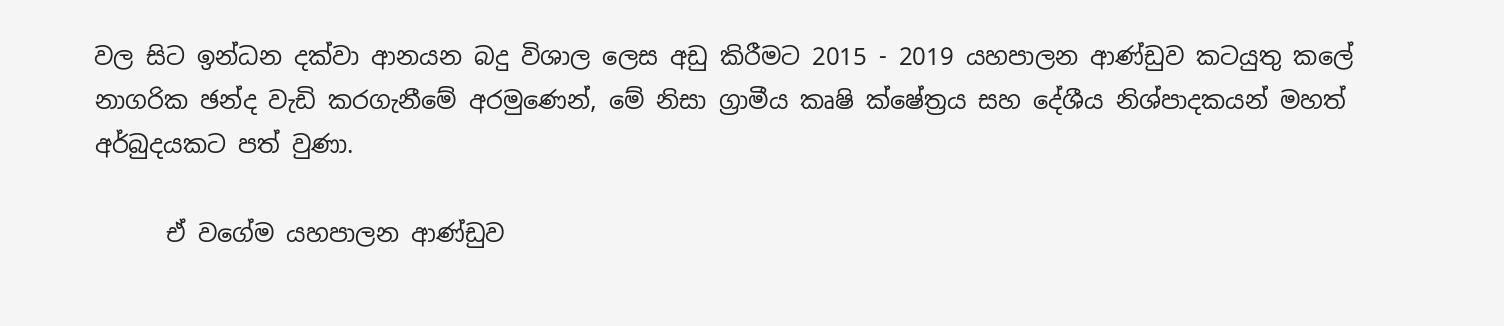වල සිට ඉන්ධන දක්වා ආනයන බදු විශාල ලෙස අඩු කිරීමට 2015 - 2019 යහපාලන ආණ්ඩුව කටයුතු කලේ නාගරික ඡන්ද වැඩි කරගැනීමේ අරමුණෙන්, මේ නිසා ග්‍රාමීය කෘෂි ක්ෂේත්‍රය සහ දේශීය නිශ්පාදකයන් මහත් අර්බුදයකට පත් වුණා.

      ඒ වගේම යහපාලන ආණ්ඩුව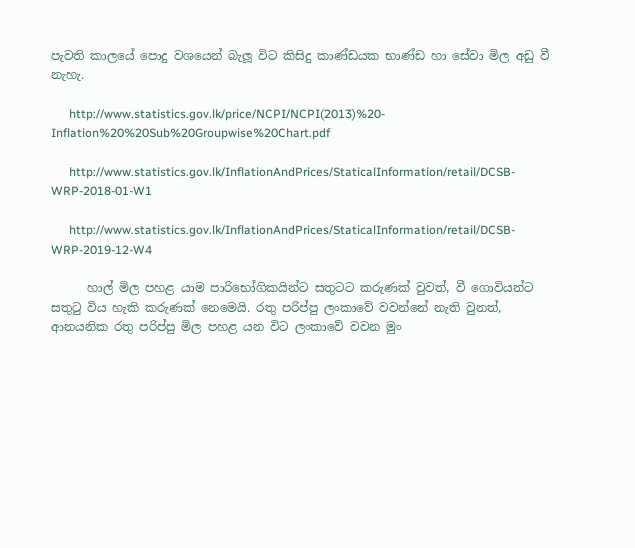පැවති කාලයේ පොදු වශයෙන් බැලූ විට කිසිදු කාණ්ඩයක භාණ්ඩ හා සේවා මිල අඩු වී නැහැ.

      http://www.statistics.gov.lk/price/NCPI/NCPI(2013)%20-Inflation%20%20Sub%20Groupwise%20Chart.pdf

      http://www.statistics.gov.lk/InflationAndPrices/StaticalInformation/retail/DCSB-WRP-2018-01-W1

      http://www.statistics.gov.lk/InflationAndPrices/StaticalInformation/retail/DCSB-WRP-2019-12-W4

      හාල් මිල පහළ යාම පාරිභෝගිකයින්ට සතුටට කරුණක් වුවත්, වී ගොවියන්ට සතුටු විය හැකි කරුණක් නෙමෙයි. රතු පරිප්පු ලංකාවේ වවන්නේ නැති වුනත්, ආනයනික රතු පරිප්පු මිල පහළ යන විට ලංකාවේ වවන මුං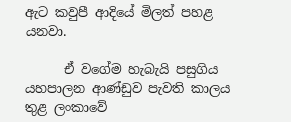ඇට කවුපී ආදියේ මිලත් පහළ යනවා.

      ඒ වගේම හැබැයි පසුගිය යහපාලන ආණ්ඩුව පැවති කාලය තුළ ලංකාවේ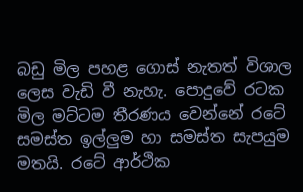බඩු මිල පහළ ගොස් නැතත් විශාල ලෙස වැඩි වී නැහැ. පොදුවේ රටක මිල මට්ටම තීරණය වෙන්නේ රටේ සමස්ත ඉල්ලුම හා සමස්ත සැපයුම මතයි. රටේ ආර්ථික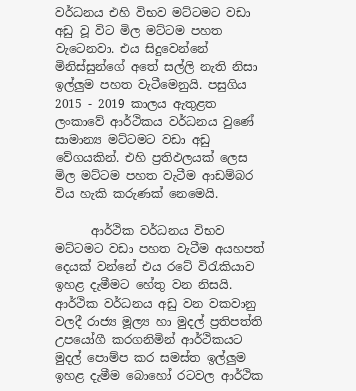වර්ධනය එහි විභව මට්ටමට වඩා අඩු වූ විට මිල මට්ටම පහත වැටෙනවා. එය සිදුවෙන්නේ මිනිස්සුන්ගේ අතේ සල්ලි නැති නිසා ඉල්ලුම පහත වැටීමෙනුයි. පසුගිය 2015 - 2019 කාලය ඇතුළත ලංකාවේ ආර්ථිකය වර්ධනය වුණේ සාමාන්‍ය මට්ටමට වඩා අඩු වේගයකින්. එහි ප්‍රතිඵලයක් ලෙස මිල මට්ටම පහත වැටීම ආඩම්බර විය හැකි කරුණක් නෙමෙයි.

      ආර්ථික වර්ධනය විභව මට්ටමට වඩා පහත වැටීම අයහපත් දෙයක් වන්නේ එය රටේ විරැකියාව ඉහළ දැමීමට හේතු වන නිසයි. ආර්ථික වර්ධනය අඩු වන වකවානු වලදී රාජ්‍ය මූල්‍ය හා මුදල් ප්‍රතිපත්ති උපයෝගී කරගනිමින් ආර්ථිකයට මුදල් පොම්ප කර සමස්ත ඉල්ලුම ඉහළ දැමීම බොහෝ රටවල ආර්ථික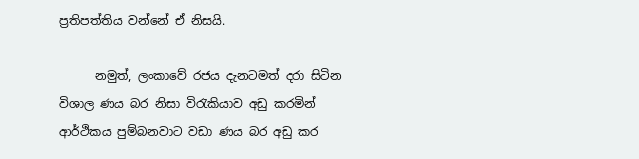ප්‍රතිපත්තිය වන්නේ ඒ නිසයි.

      නමුත්, ලංකාවේ රජය දැනටමත් දරා සිටින විශාල ණය බර නිසා විරැකියාව අඩු කරමින් ආර්ථිකය පුම්බනවාට වඩා ණය බර අඩු කර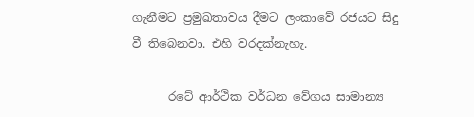ගැනීමට ප්‍රමුඛතාවය දීමට ලංකාවේ රජයට සිදු වී තිබෙනවා. එහි වරදක්නැහැ.

      රටේ ආර්ථික වර්ධන වේගය සාමාන්‍ය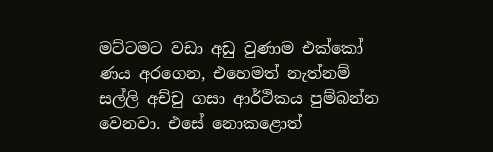මට්ටමට වඩා අඩු වුණාම එක්කෝ ණය අරගෙන, එහෙමත් නැත්නම් සල්ලි අච්චු ගසා ආර්ථිකය පුම්බන්න වෙනවා. එසේ නොකළොත්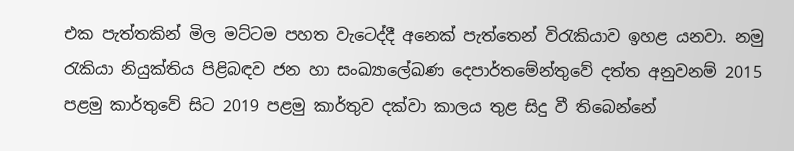එක පැත්තකින් මිල මට්ටම පහත වැටෙද්දී අනෙක් පැත්තෙන් විරැකියාව ඉහළ යනවා. නමු රැකියා නියුක්තිය පිළිබඳව ජන හා සංඛ්‍යාලේඛණ දෙපාර්තමේන්තුවේ දත්ත අනුවනම් 2015 පළමු කාර්තුවේ සිට 2019 පළමු කාර්තුව දක්වා කාලය තුළ සිදු වී තිබෙන්නේ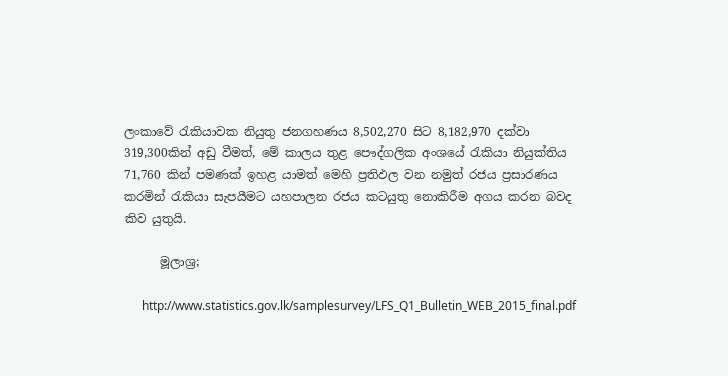ලංකාවේ රැකියාවක නියුතු ජනගහණය 8,502,270 සිට 8,182,970 දක්වා 319,300කින් අඩු වීමත්, මේ කාලය තුළ පෞද්ගලික අංශයේ රැකියා නියුක්තිය 71,760 කින් පමණක් ඉහළ යාමත් මෙහි ප්‍රතිඵල වන නමුත් රජය ප්‍රසාරණය කරමින් රැකියා සැපයීමට යහපාලන රජය කටයුතු නොකිරීම අගය කරන බවද කිව යුතුයි.

      මූලාශ්‍ර;

      http://www.statistics.gov.lk/samplesurvey/LFS_Q1_Bulletin_WEB_2015_final.pdf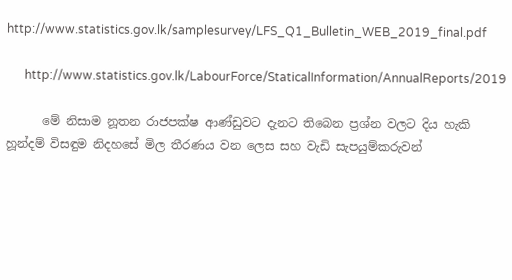http://www.statistics.gov.lk/samplesurvey/LFS_Q1_Bulletin_WEB_2019_final.pdf

      http://www.statistics.gov.lk/LabourForce/StaticalInformation/AnnualReports/2019

      මේ නිසාම නූතන රාජපක්ෂ ආණ්ඩුවට දැනට තිබෙන ප්‍රශ්න වලට දිය හැකි හූන්දම් විසඳුම නිදහසේ මිල තීරණය වන ලෙස සහ වැඩි සැපයුම්කරුවන්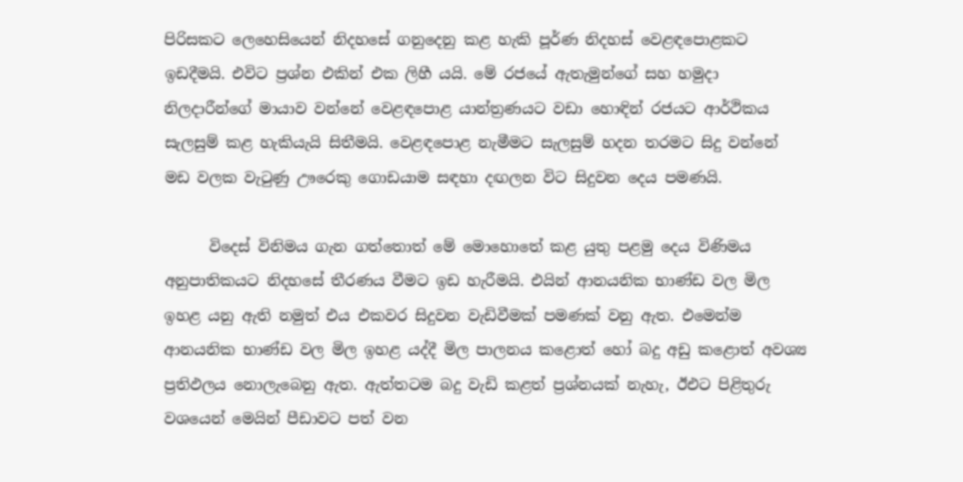පිරිසකට ලෙහෙසියෙන් නිදහසේ ගනුදෙනු කළ හැකි පූර්ණ නිදහස් වෙළඳපොළකට ඉඩදීමයි. එවිට ප්‍රශ්න එකින් එක ලිහී යයි. මේ රජයේ ඇතැමුන්ගේ සහ හමුදා නිලදාරීන්ගේ මායාව වන්නේ වෙළඳපොළ යාන්ත්‍රණයට වඩා හොඳින් රජයට ආර්ථිකය සැලසුම් කළ හැකියැයි සිතීමයි. වෙළඳපොළ නැමීමට සැලසුම් හදන තරමට සිදු වන්නේ මඩ වලක වැටුණු ඌරෙකු ගොඩයාම සඳහා දඟලන විට සිදුවන දෙය පමණයි.

      විදෙස් විනිමය ගැන ගත්තොත් මේ මොහොතේ කළ යුතු පළමු දෙය විණිමය අනුපාතිකයට නිදහසේ තීරණය වීමට ඉඩ හැරීමයි. එයින් ආනයනික භාණ්ඩ වල මිල ඉහළ යනු ඇති නමුත් එය එකවර සිදුවන වැඩිවීමක් පමණක් වනු ඇත. එමෙන්ම ආනයනික භාණ්ඩ වල මිල ඉහළ යද්දී මිල පාලනය කළොත් හෝ බදු අඩු කළොත් අවශ්‍ය ප්‍රතිඵලය නොලැබෙනු ඇත. ඇත්තටම බදු වැඩි කළත් ප්‍රශ්නයක් නැහැ, ඊඑට පිළිතුරු වශයෙන් මෙයින් පීඩාවට පත් වන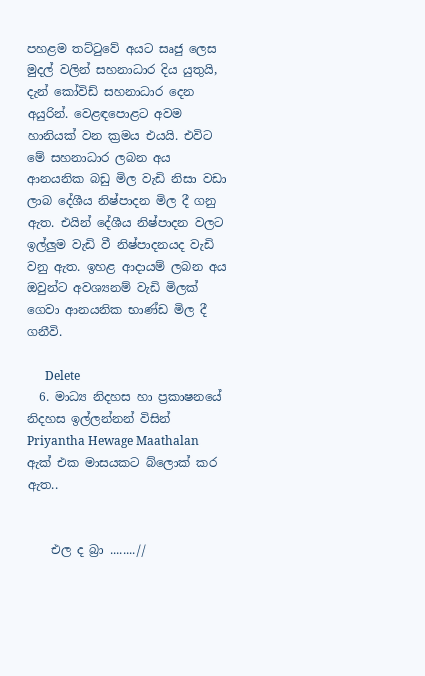පහළම තට්ටුවේ අයට සෘජු ලෙස මුදල් වලින් සහනාධාර දිය යුතුයි, දැන් කෝවිඩ් සහනාධාර දෙන අයුරින්. වෙළඳපොළට අවම හානියක් වන ක්‍රමය එයයි. එවිට මේ සහනාධාර ලබන අය ආනයනික බඩු මිල වැඩි නිසා වඩා ලාබ දේශීය නිෂ්පාදන මිල දී ගනු ඇත. එයින් දේශීය නිෂ්පාදන වලට ඉල්ලුම වැඩි වී නිෂ්පාදනයද වැඩි වනු ඇත. ඉහළ ආදායම් ලබන අය ඔවුන්ට අවශ්‍යනම් වැඩි මිලක් ගෙවා ආනයනික භාණ්ඩ මිල දී ගනීවි.

      Delete
  6. මාධ්‍ය නිදහස හා ප්‍රකාෂනයේ නිදහස ඉල්ලන්නන් විසින් Priyantha Hewage Maathalan ඇක් එක මාසයකට බ්ලොක් කර ඇත..


    එල ද බ්‍රා ........//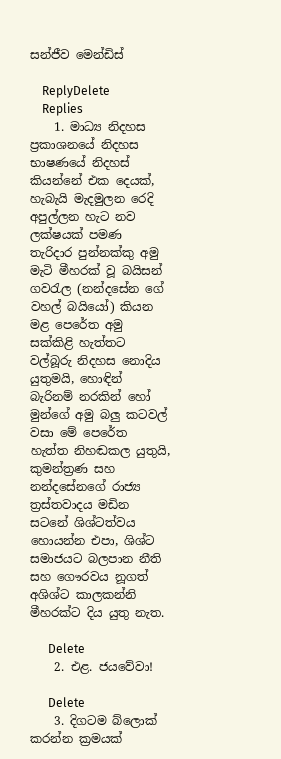සන්ජීව මෙන්ඩිස්

    ReplyDelete
    Replies
    1. මාධ්‍ය නිදහස ප්‍රකාශනයේ නිදහස භාෂණයේ නිදහස් කියන්නේ එක දෙයක්, හැබැයි මැදමුලන රෙදි අපුල්ලන හැට නව ලක්ෂයක් පමණ තැරිදාර පුන්නක්කු අමු මැටි මීහරක් වූ බයිසන් ගවරැල (නන්දසේන ගේ වහල් බයියෝ) කියන මළ පෙරේත අමු සක්කිළි හැත්තට වල්බූරු නිදහස නොදිය යුතුමයි, හොඳින් බැරිනම් නරකින් හෝ මුන්ගේ අමු බලු කටවල් වසා මේ පෙරේත හැත්ත නිහඬකල යුතුයි, කුමන්ත්‍රණ සහ නන්දසේනගේ රාජ්‍ය ත්‍රස්තවාදය මඩින සටනේ ශිශ්ටත්වය හොයන්න එපා, ශිශ්ට සමාජයට බලපාන නීති සහ ගෞරවය නූගත් අශිශ්ට කාලකන්නි මීහරක්ට දිය යුතු නැත.

      Delete
    2. එළ. ජයවේවා!

      Delete
    3. දිගටම බ්ලොක් කරන්න ක්‍රමයක්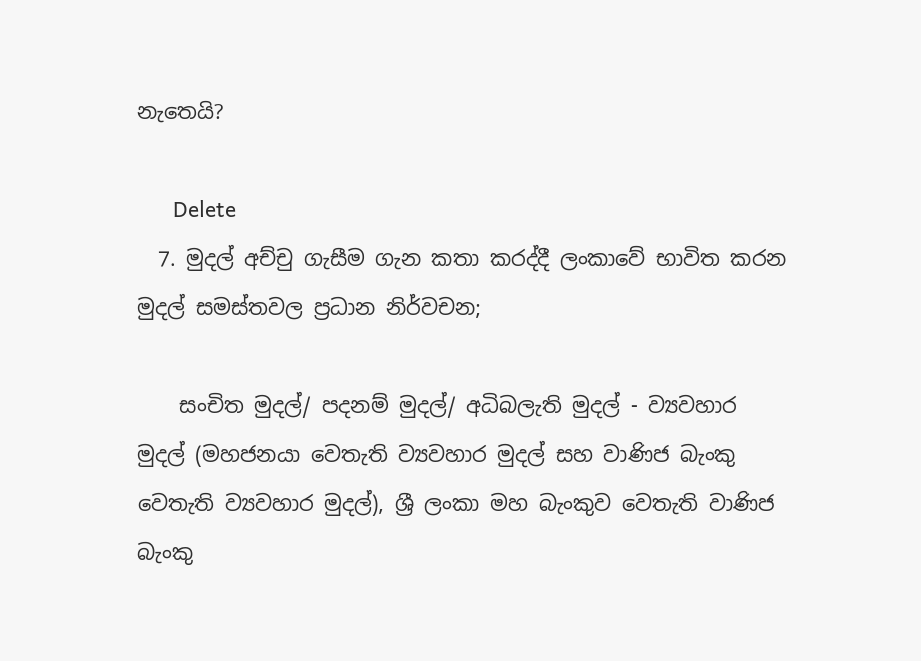නැතෙයි?

      Delete
  7. මුදල් අච්චු ගැසීම ගැන කතා කරද්දී ලංකාවේ භාවිත කරන මුදල් සමස්තවල ප්‍රධාන නිර්වචන;

    සංචිත මුදල්/ පදනම් මුදල්/ අධිබලැති මුදල් - ව්‍යවහාර මුදල් (මහජනයා වෙතැති ව්‍යවහාර මුදල් සහ වාණිජ බැංකු වෙතැති ව්‍යවහාර මුදල්), ශ්‍රී ලංකා මහ බැංකුව වෙතැති වාණිජ බැංකු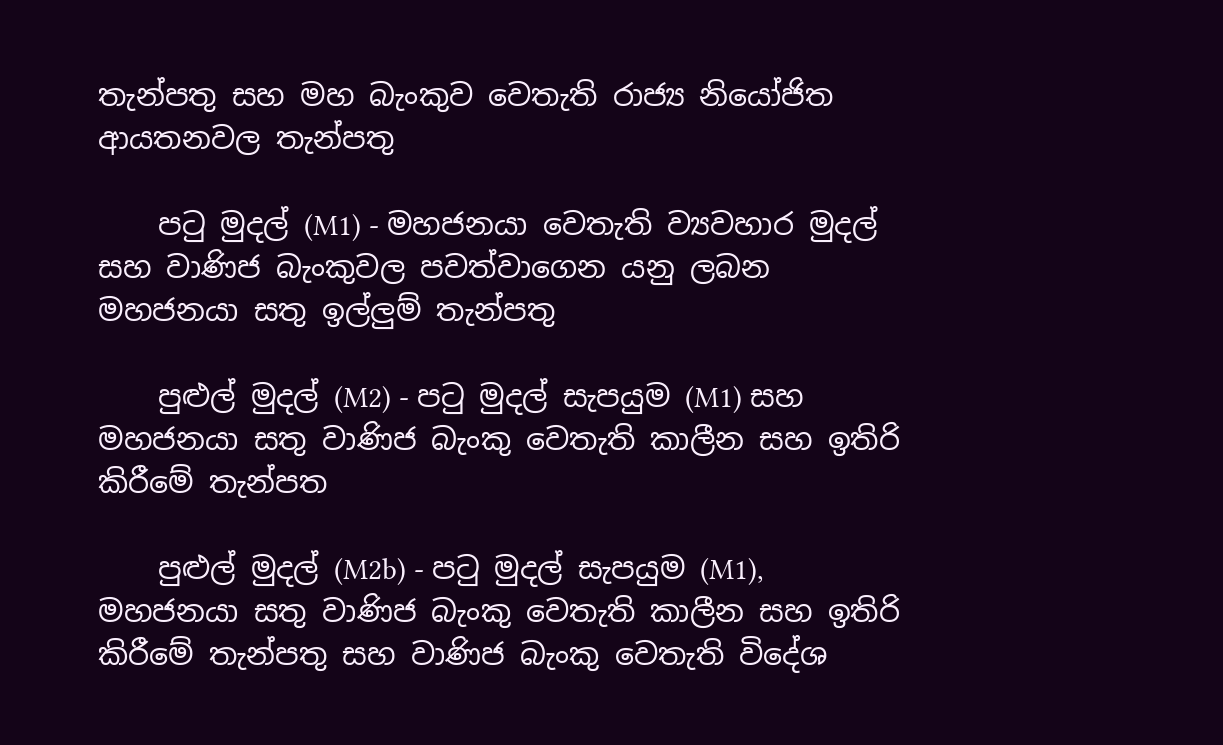තැන්පතු සහ මහ බැංකුව වෙතැති රාජ්‍ය නියෝජිත ආයතනවල තැන්පතු

    පටු මුදල් (M1) - මහජනයා වෙතැති ව්‍යවහාර මුදල් සහ වාණිජ බැංකුවල පවත්වාගෙන යනු ලබන මහජනයා සතු ඉල්ලුම් තැන්පතු

    පුළුල් මුදල් (M2) - පටු මුදල් සැපයුම (M1) සහ මහජනයා සතු වාණිජ බැංකු වෙතැති කාලීන සහ ඉතිරි කිරීමේ තැන්පත

    පුළුල් මුදල් (M2b) - පටු මුදල් සැපයුම (M1), මහජනයා සතු වාණිජ බැංකු වෙතැති කාලීන සහ ඉතිරි කිරීමේ තැන්පතු සහ වාණිජ බැංකු වෙතැති විදේශ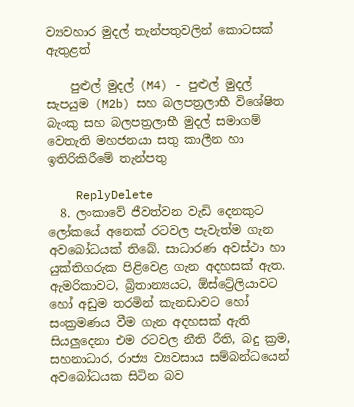ව්‍යවහාර මුදල් තැන්පතුවලින් කොටසක් ඇතුළත්

    පුළුල් මුදල් (M4) - පුළුල් මුදල් සැපයුම (M2b) සහ බලපත්‍රලාභී විශේෂිත බැංකු සහ බලපත්‍රලාභී මුදල් සමාගම් වෙතැති මහජනයා සතු කාලීන හා ඉතිරිකිරීමේ තැන්පතු

    ReplyDelete
  8. ලංකාවේ ජීවත්වන වැඩි දෙනකුට ලෝකයේ අනෙක් රටවල පැවැත්ම ගැන අවබෝධයක් තිබේ. සාධාරණ අවස්ථා හා යුක්තිගරුක පිළිවෙළ ගැන අදහසක් ඇත. ඇමරිකාවට, බ්‍රිතාන්‍යයට, ඕස්ට්‍රේලියාවට හෝ අඩුම තරමින් කැනඩාවට හෝ සංක්‍රමණය වීම ගැන අදහසක් ඇති සියලුදෙනා එම රටවල නීති රීති, බදු ක්‍රම, සහනාධාර, රාජ්‍ය ව්‍යවසාය සම්බන්ධයෙන් අවබෝධයක සිටින බව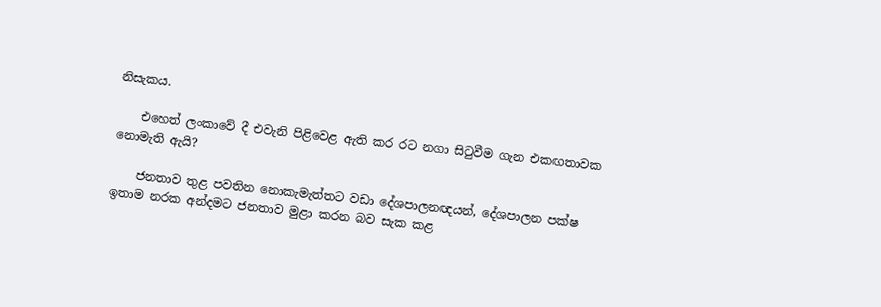නිසැකය.

    එහෙත් ලංකාවේ දී එවැනි පිළිවෙළ ඇති කර රට නගා සිටුවීම ගැන එකඟතාවක නොමැති ඇයි?

    ජනතාව තුළ පවතින නොකැමැත්තට වඩා දේශපාලනඥයන්, දේශපාලන පක්ෂ ඉතාම නරක අන්දමට ජනතාව මුළා කරන බව සැක කළ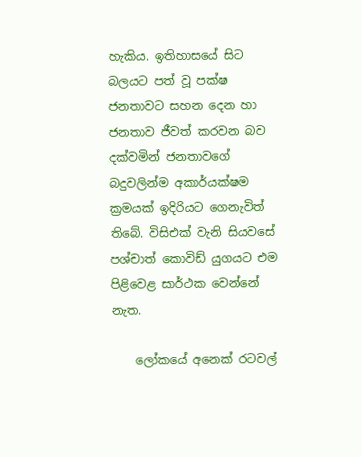හැකිය. ඉතිහාසයේ සිට බලයට පත් වූ පක්ෂ ජනතාවට සහන දෙන හා ජනතාව ජීවත් කරවන බව දක්වමින් ජනතාවගේ බදුවලින්ම අකාර්යක්ෂම ක්‍රමයක් ඉදිරියට ගෙනැවිත් තිබේ. විසිඑක් වැනි සියවසේ පශ්චාත් කොවිඩ් යුගයට එම පිළිවෙළ සාර්ථක වෙන්නේ නැත.

    ලෝකයේ අනෙක් රටවල්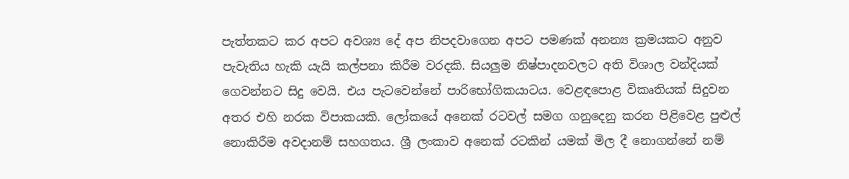පැත්තකට කර අපට අවශ්‍ය දේ අප නිපදවාගෙන අපට පමණක් අනන්‍ය ක්‍රමයකට අනුව පැවැතිය හැකි යැයි කල්පනා කිරීම වරදකි. සියලුම නිෂ්පාදනවලට අති විශාල වන්දියක් ගෙවන්නට සිදු වෙයි. එය පැටවෙන්නේ පාරිභෝගිකයාටය. වෙළඳපොළ විකෘතියක් සිදුවන අතර එහි නරක විපාකයකි. ලෝකයේ අනෙක් රටවල් සමග ගනුදෙනු කරන පිළිවෙළ පුළුල් නොකිරීම අවදානම් සහගතය. ශ්‍රී ලංකාව අනෙක් රටකින් යමක් මිල දී නොගන්නේ නම්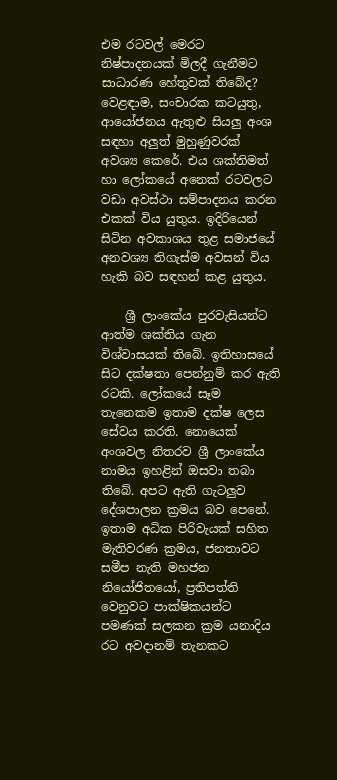එම රටවල් මෙරට නිෂ්පාදනයක් මිලදී ගැනීමට සාධාරණ හේතුවක් තිබේද? වෙළඳාම, සංචාරක කටයුතු, ආයෝජනය ඇතුළු සියලු අංශ සඳහා අලුත් මුහුණුවරක් අවශ්‍ය කෙරේ. එය ශක්තිමත් හා ලෝකයේ අනෙක් රටවලට වඩා අවස්ථා සම්පාදනය කරන එකක් විය යුතුය. ඉදිරියෙන් සිටින අවකාශය තුළ සමාජයේ අනවශ්‍ය තිගැස්ම අවසන් විය හැකි බව සඳහන් කළ යුතුය.

    ශ්‍රී ලාංකේය පුරවැසියන්ට ආත්ම ශක්තිය ගැන විශ්වාසයක් තිබේ. ඉතිහාසයේ සිට දක්ෂතා පෙන්නුම් කර ඇති රටකි. ලෝකයේ සෑම තැනෙකම ඉතාම දක්ෂ ලෙස සේවය කරති. නොයෙක් අංශවල නිතරව ශ්‍රී ලාංකේය නාමය ඉහළින් ඔසවා තබා තිබේ. අපට ඇති ගැටලුව දේශපාලන ක්‍රමය බව පෙනේ. ඉතාම අධික පිරිවැයක් සහිත මැතිවරණ ක්‍රමය, ජනතාවට සමීප නැති මහජන නියෝජිතයෝ, ප්‍රතිපත්ති වෙනුවට පාක්ෂිකයන්ට පමණක් සලකන ක්‍රම යනාදිය රට අවදානම් තැනකට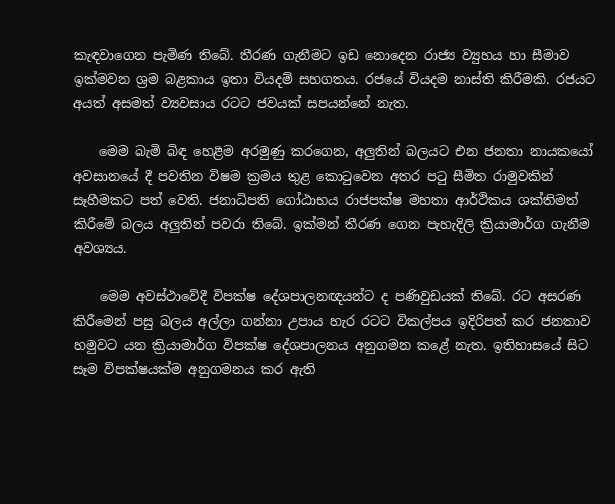කැඳවාගෙන පැමිණ තිබේ. තීරණ ගැනීමට ඉඩ නොදෙන රාජ්‍ය ව්‍යුහය හා සීමාව ඉක්මවන ශ්‍රම බළකාය ඉතා වියදම් සහගතය. රජයේ වියදම නාස්ති කිරීමකි. රජයට අයත් අසමත් ව්‍යවසාය රටට ජවයක් සපයන්නේ නැත.

    මෙම බැමි බිඳ හෙළීම අරමුණු කරගෙන, අලුතින් බලයට එන ජනතා නායකයෝ අවසානයේ දී පවතින විෂම ක්‍රමය තුළ කොටුවෙන අතර පටු සීමිත රාමුවකින් සෑහීමකට පත් වෙති. ජනාධිපති ගෝඨාභය රාජපක්ෂ මහතා ආර්ථිකය ශක්තිමත් කිරීමේ බලය අලුතින් පවරා තිබේ. ඉක්මන් තීරණ ගෙන පැහැදිලි ක්‍රියාමාර්ග ගැනීම අවශ්‍යය.

    මෙම අවස්ථාවේදී විපක්ෂ දේශපාලනඥයන්ට ද පණිවුඩයක් තිබේ. රට අසරණ කිරීමෙන් පසු බලය අල්ලා ගන්නා උපාය හැර රටට විකල්පය ඉදිරිපත් කර ජනතාව හමුවට යන ක්‍රියාමාර්ග විපක්ෂ දේශපාලනය අනුගමන කළේ නැත. ඉතිහාසයේ සිට සෑම විපක්ෂයක්ම අනුගමනය කර ඇති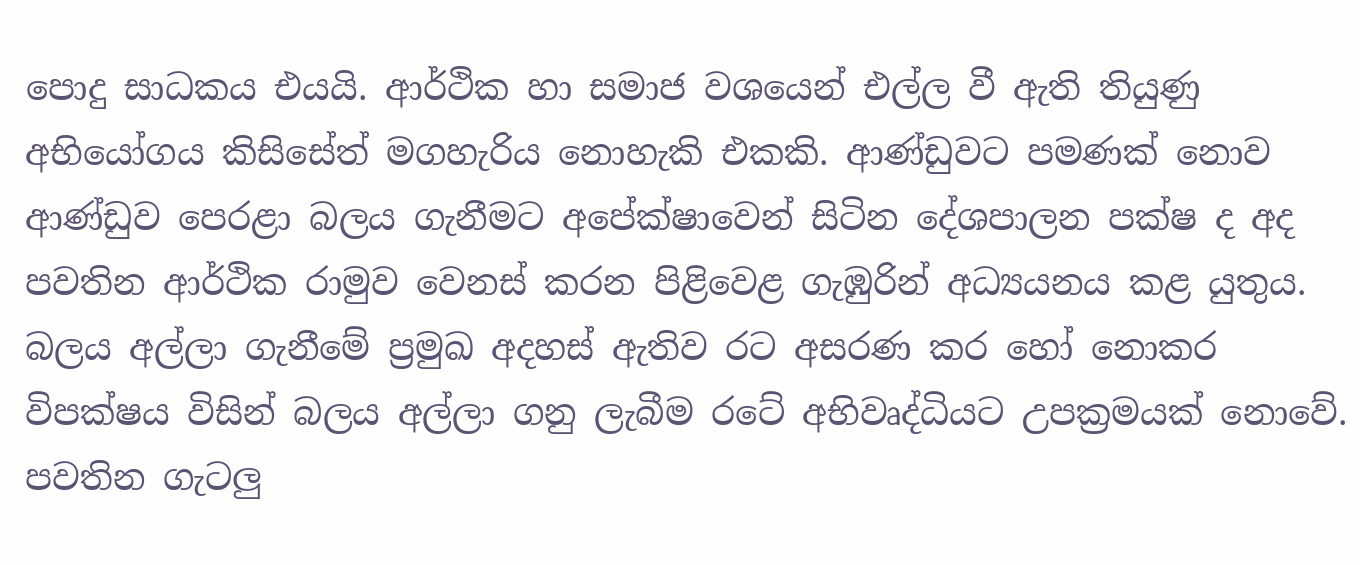පොදු සාධකය එයයි. ආර්ථික හා සමාජ වශයෙන් එල්ල වී ඇති තියුණු අභියෝගය කිසිසේත් මගහැරිය නොහැකි එකකි. ආණ්ඩුවට පමණක් නොව ආණ්ඩුව පෙරළා බලය ගැනීමට අපේක්ෂාවෙන් සිටින දේශපාලන පක්ෂ ද අද පවතින ආර්ථික රාමුව වෙනස් කරන පිළිවෙළ ගැඹුරින් අධ්‍යයනය කළ යුතුය. බලය අල්ලා ගැනීමේ ප්‍රමුඛ අදහස් ඇතිව රට අසරණ කර හෝ නොකර විපක්ෂය විසින් බලය අල්ලා ගනු ලැබීම රටේ අභිවෘද්ධියට උපක්‍රමයක් නොවේ. පවතින ගැටලු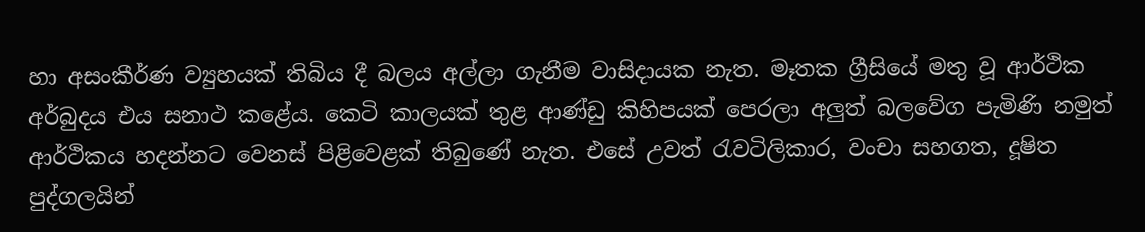හා අසංකීර්ණ ව්‍යුහයක් තිබිය දී බලය අල්ලා ගැනීම වාසිදායක නැත. මෑතක ග්‍රීසියේ මතු වූ ආර්ථික අර්බුදය එය සනාථ කළේය. කෙටි කාලයක් තුළ ආණ්ඩු කිහිපයක් පෙරලා අලුත් බලවේග පැමිණි නමුත් ආර්ථිකය හදන්නට වෙනස් පිළිවෙළක් තිබුණේ නැත. එසේ උවත් රැවටිලිකාර, වංචා සහගත, දූෂිත පුද්ගලයින්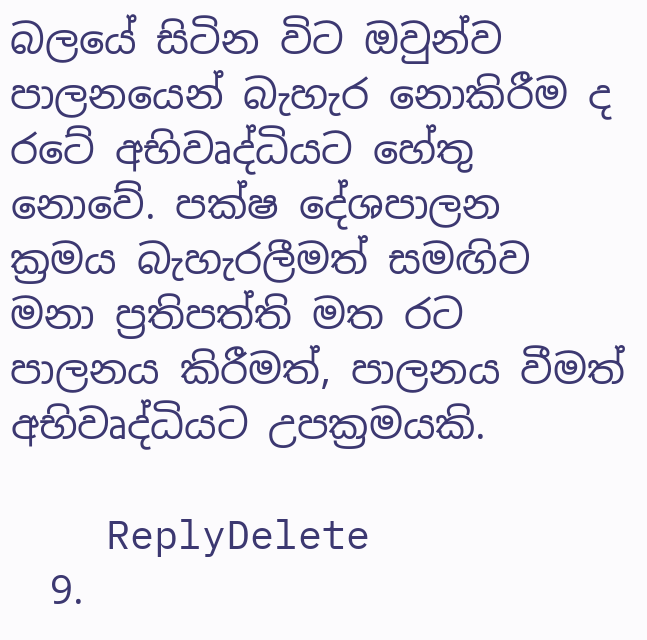බලයේ සිටින විට ඔවුන්ව පාලනයෙන් බැහැර නොකිරීම ද රටේ අභිවෘද්ධියට හේතු නොවේ. පක්ෂ දේශපාලන ක්‍රමය බැහැරලීමත් සමඟිව මනා ප්‍රතිපත්ති මත රට පාලනය කිරීමත්, පාලනය වීමත් අභිවෘද්ධියට උපක්‍රමයකි.

    ReplyDelete
  9.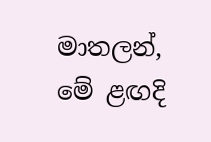මාතලන්, මේ ළඟදි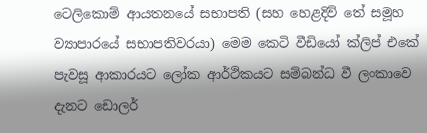ටෙලිකොම් ආයතනයේ සභාපති (සහ හෙළදිව් තේ සමූහ ව්‍යාපාරයේ සභාපතිවරයා) මෙම කෙටි වීඩියෝ ක්ලිප් එකේ පැවසූ ආකාරයට ලෝක ආර්ථිකයට සම්බන්ධ වී ලංකාවෙ දැනට ඩොලර්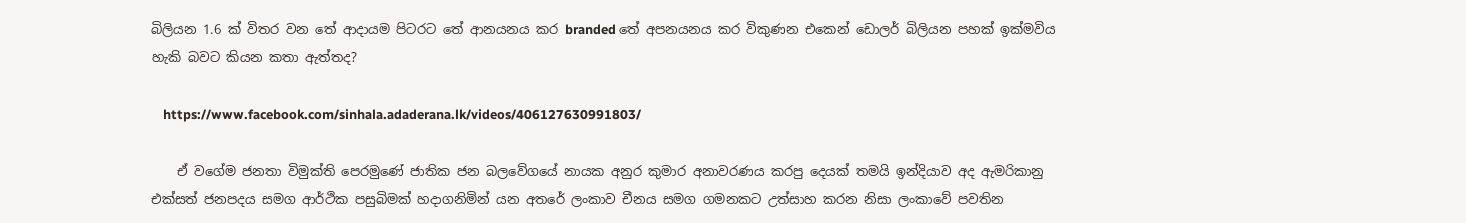බිලියන 1.6 ක් විතර වන තේ ආදායම පිටරට තේ ආනයනය කර branded තේ අපනයනය කර විකුණන එකෙන් ඩොලර් බිලියන පහක් ඉක්මවිය හැකි බවට කියන කතා ඇත්තද?

    https://www.facebook.com/sinhala.adaderana.lk/videos/406127630991803/

    ඒ වගේම ජනතා විමුක්ති පෙරමුණේ ජාතික ජන බලවේගයේ නායක අනුර කුමාර අනාවරණය කරපු දෙයක් තමයි ඉන්දියාව අද ඇමරිකානු එක්සත් ජනපදය සමග ආර්ථික පසුබිමක් හදාගනිමින් යන අතරේ ලංකාව චීනය සමග ගමනකට උත්සාහ කරන නිසා ලංකාවේ පවතින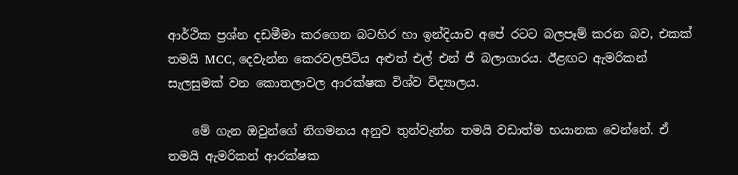ආර්ථික ප්‍රශ්න දඩමීමා කරගෙන බටහිර හා ඉන්දියාව අපේ රටට බලපෑම් කරන බව, එකක් තමයි MCC, දෙවැන්න කෙරවලපිටිය අළුත් එල් එන් ජී බලාගාරය. ඊළඟට ඇමරිකන් සැලසුමක් වන කොතලාවල ආරක්ෂක විශ්ව විද්‍යාලය.

    මේ ගැන ඔවුන්ගේ නිගමනය අනුව තුන්වැන්න තමයි වඩාත්ම භයානක වෙන්නේ. ඒ තමයි ඇමරිකන් ආරක්ෂක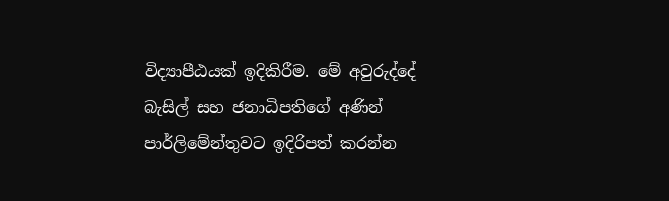විද්‍යාපීඨයක් ඉදිකිරීම. මේ අවුරුද්දේ බැසිල් සහ ජනාධිපතිගේ අණින් පාර්ලිමේන්තුවට ඉදිරිපත් කරන්න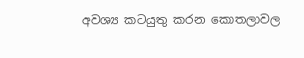අවශ්‍ය කටයුතු කරන කොතලාවල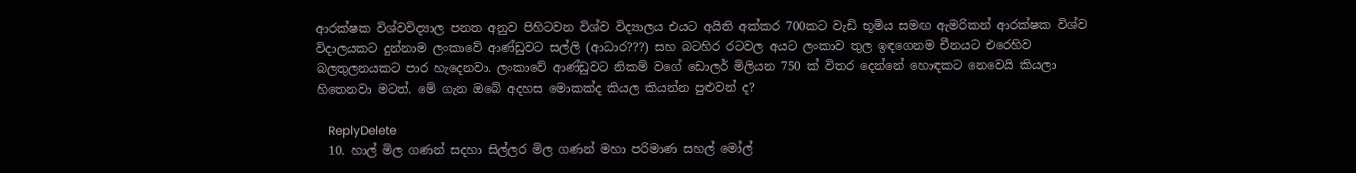ආරක්ෂක විශ්වවිද්‍යාල පනත අනුව පිහිටවන විශ්ව විද්‍යාලය එයට අයිති අක්කර 700කට වැඩි භූමිය සමඟ ඇමරිකන් ආරක්ෂක විශ්ව විදාලයකට දුන්නාම ලංකාවේ ආණ්ඩුවට සල්ලි (ආධාර???) සහ බටහිර රටවල අයට ලංකාව තුල ඉඳගෙනම චීනයට එරෙහිව බලතුලනයකට පාර හැදෙනවා. ලංකාවේ ආණ්ඩුවට නිකම් වගේ ඩොලර් මිලියන 750 ක් විතර දෙන්නේ හොඳකට නෙවෙයි කියලා හිතෙනවා මටත්. මේ ගැන ඔබේ අදහස මොකක්ද කියල කියන්න පුළුවන් ද?

    ReplyDelete
  10. හාල් මිල ගණන් සදහා සිල්ලර මිල ගණන් මහා පරිමාණ සහල් මෝල්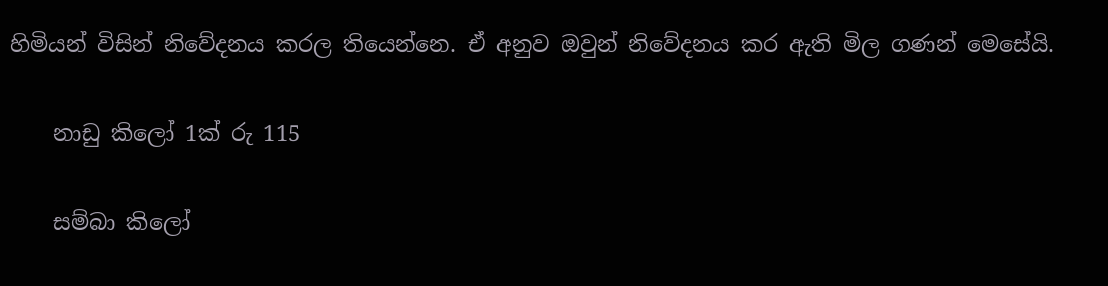හිමියන් විසින් නිවේදනය කරල තියෙන්නෙ. ඒ අනුව ඔවුන් නිවේදනය කර ඇති මිල ගණන් මෙසේයි.

    නාඩු කිලෝ 1ක් රු 115

    සම්බා කිලෝ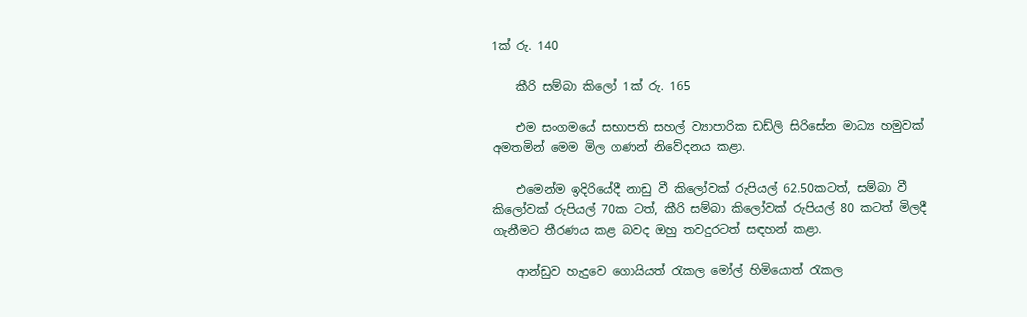1ක් රු. 140

    කීරි සම්බා කිලෝ 1ක් රු. 165

    එම සංගමයේ සභාපති සහල් ව්‍යාපාරික ඩඩ්ලි සිරිසේන මාධ්‍ය හමුවක් අමතමින් මෙම මිල ගණන් නිවේදනය කළා.

    එමෙන්ම ඉදිරියේදී නාඩු වී කිලෝවක් රුපියල් 62.50කටත්, සම්බා වී කිලෝවක් රුපියල් 70ක ටත්, කීරි සම්බා කිලෝවක් රුපියල් 80 කටත් මිලදී ගැනීමට තීරණය කළ බවද ඔහු තවදුරටත් සඳහන් කළා.

    ආන්ඩුව හැදුවෙ ගොයියත් රැකල මෝල් හිමියොත් රැකල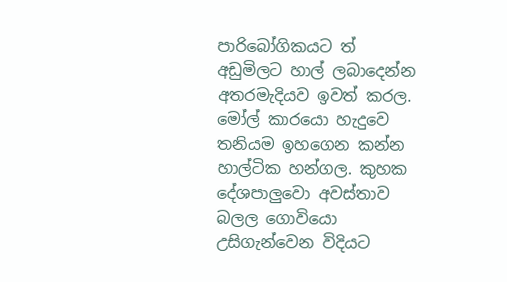පාරිබෝගිකයට ත් අඩුමිලට හාල් ලබාදෙන්න අතරමැදියව ඉවත් කරල. මෝල් කාරයො හැදුවෙ තනියම ඉහගෙන කන්න හාල්ටික හන්ගල. කුහක දේශපාලුවො අවස්තාව බලල ගොවියො උසිගැන්වෙන විදියට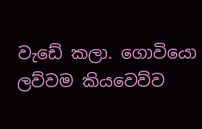වැඩේ කලා. ගොවියො ලව්වම කියවෙව්ව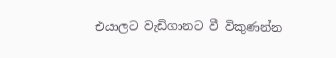එයාලට වැඩිගානට වී විකුණන්න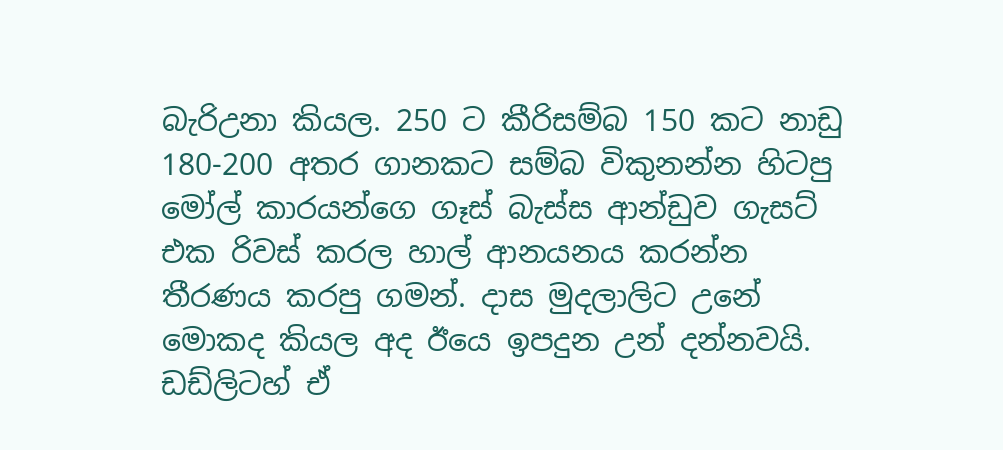බැරිඋනා කියල. 250 ට කීරිසම්බ 150 කට නාඩු 180-200 අතර ගානකට සම්බ විකුනන්න හිටපු මෝල් කාරයන්ගෙ ගෑස් බැස්ස ආන්ඩුව ගැසට් එක රිවස් කරල හාල් ආනයනය කරන්න තීරණය කරපු ගමන්. දාස මුදලාලිට උනේ මොකද කියල අද ඊයෙ ඉපදුන උන් දන්නවයි. ඩඩ්ලිටහ් ඒ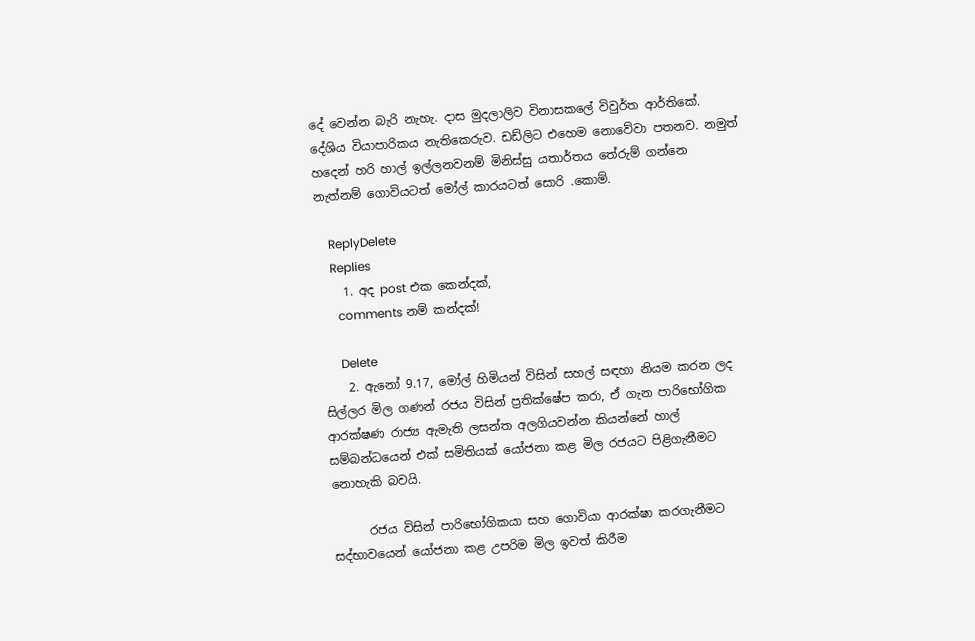දේ වෙන්න බැරි නැහැ. දාස මුදලාලිව විනාසකලේ විවුර්ත ආර්තිකේ. දේශිය වියාපාරිකය නැතිකෙරුව. ඩඩ්ලිට එහෙම නොවේවා පතනව. නමුත් හදෙන් හරි හාල් ඉල්ලනවනම් මිනිස්සු යතාර්තය තේරුම් ගන්නෙ නැත්නම් ගොවියටත් මෝල් කාරයටත් සොරි .කොම්.

    ReplyDelete
    Replies
    1. අද post එක කෙන්දක්,
      comments නම් කන්දක්!

      Delete
    2. ඇනෝ 9.17, මෝල් හිමියන් විසින් සහල් සඳහා නියම කරන ලද සිල්ලර මිල ගණන් රජය විසින් ප්‍රතික්ෂේප කරා, ඒ ගැන පාරිභෝගික ආරක්ෂණ රාජ්‍ය ඇමැති ලසන්ත අලගියවන්න කියන්නේ හාල් සම්බන්ධයෙන් එක් සමිතියක් යෝජනා කළ මිල රජයට පිළිගැනීමට නොහැකි බවයි.

      රජය විසින් පාරිභෝගිකයා සහ ගොවියා ආරක්ෂා කරගැනීමට සද්භාවයෙන් යෝජනා කළ උපරිම මිල ඉවත් කිරීම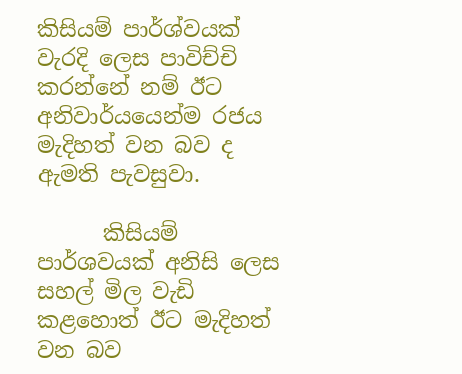කිසියම් පාර්ශ්වයක් වැරදි ලෙස පාවිච්චි කරන්නේ නම් ඊට අනිවාර්යයෙන්ම රජය මැදිහත් වන බව ද ඇමති පැවසුවා.

      කිසියම් පාර්ශවයක් අනිසි ලෙස සහල් මිල වැඩි කළහොත් ඊට මැදිහත් වන බව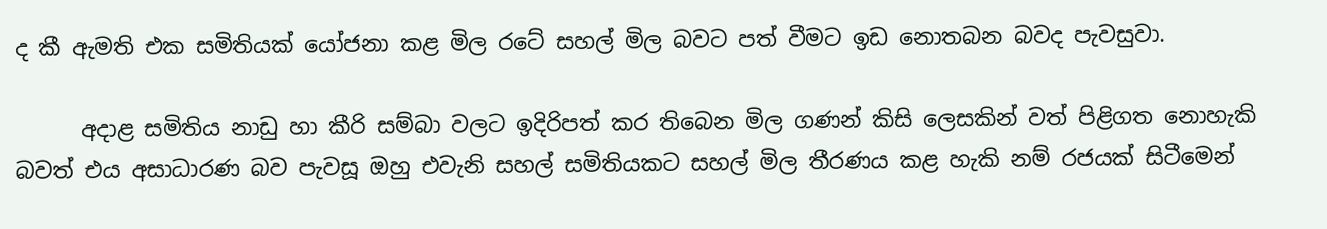ද කී ඇමති එක සමිතියක් යෝජනා කළ මිල රටේ සහල් මිල බවට පත් වීමට ඉඩ නොතබන බවද පැවසුවා.

      අදාළ සමිතිය නාඩු හා කීරි සම්බා වලට ඉදිරිපත් කර තිබෙන මිල ගණන් කිසි ලෙසකින් වත් පිළිගත නොහැකි බවත් එය අසාධාරණ බව පැවසූ ඔහු එවැනි සහල් සමිතියකට සහල් මිල තීරණය කළ හැකි නම් රජයක් සිටීමෙන්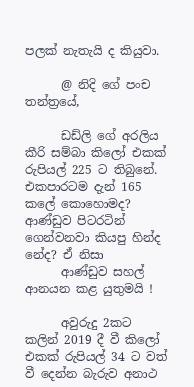පලක් නැතැයි ද කියුවා.

      @ නිදි ගේ පංච තන්ත්‍රයේ,

      ඩඩ්ලි ගේ අරලිය කීරි සම්බා කිලෝ එකක් රුපියල් 225 ට තිබුනේ. එකපාරටම දැන් 165 කලේ කොහොමද? ආණ්ඩුව පිටරටින් ගෙන්වනවා කියපු හින්ද නේද? ඒ නිසා
      ආණ්ඩුව සහල් ආනයන කළ යුතුමයි !

      අවුරුදු 2කට කලින් 2019 දී වී කිලෝ එකක් රුපියල් 34 ට වත් වී දෙන්න බැරුව අනාථ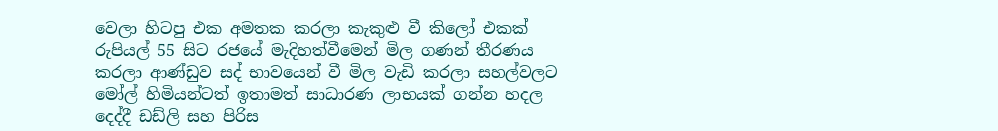වෙලා හිටපු එක අමතක කරලා කැකුළු වී කිලෝ එකක් රුපියල් 55 සිට රජයේ මැදිහත්වීමෙන් මිල ගණන් තීරණය කරලා ආණ්ඩුව සද් භාවයෙන් වී මිල වැඩි කරලා සහල්වලට මෝල් හිමියන්ටත් ඉතාමත් සාධාරණ ලාභයක් ගන්න හදල දෙද්දී ඩඩ්ලි සහ පිරිස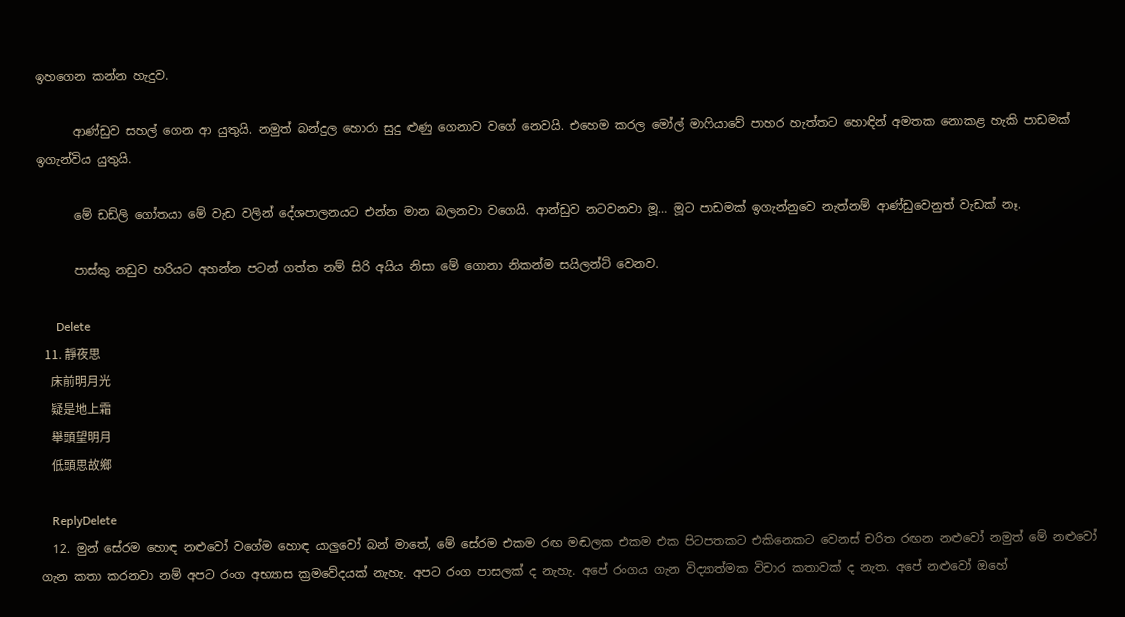ඉහගෙන කන්න හැදුව.

      ආණ්ඩුව සහල් ගෙන ආ යුතුයි. නමුත් බන්දුල හොරා සුදු ළුණු ගෙනාව වගේ නෙවයි. එහෙම කරල මෝල් මාෆියාවේ පාහර හැත්තට හොඳින් අමතක නොකළ හැකි පාඩමක් ඉගැන්විය යුතුයි.

      මේ ඩඩ්ලි ගෝතයා මේ වැඩ වලින් දේශපාලනයට එන්න මාන බලනවා වගෙයි. ආන්ඩුව නටවනවා මූ… මූට පාඩමක් ඉගැන්නුවෙ නැත්නම් ආණ්ඩුවෙනුත් වැඩක් නෑ.

      පාස්කු නඩුව හරියට අහන්න පටන් ගත්ත නම් සිරි අයිය නිසා මේ ගොනා නිකන්ම සයිලන්ට් වෙනව.

      Delete
  11. 靜夜思
    床前明月光
    疑是地上霜
    舉頭望明月
    低頭思故鄉

    ReplyDelete
  12. මුන් සේරම හොඳ නළුවෝ වගේම හොඳ යාලුවෝ බන් මාතේ, මේ සේරම එකම රඟ මඬලක එකම එක පිටපතකට එකිනෙකට වෙනස් චරිත රඟන නළුවෝ නමුත් මේ නළුවෝ ගැන කතා කරනවා නම් අපට රංග අභ්‍යාස ක්‍රමවේදයක් නැහැ. අපට රංග පාසලක් ද නැහැ. අපේ රංගය ගැන විද්‍යාත්මක විචාර කතාවක් ද නැත. අපේ නළුවෝ ඔහේ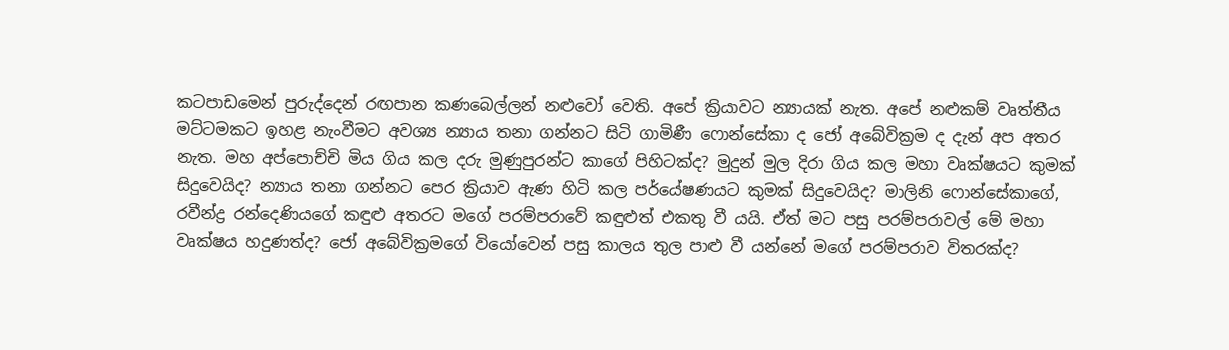කටපාඩමෙන් පුරුද්දෙන් රඟපාන කණබෙල්ලන් නළුවෝ වෙති. අපේ ක්‍රියාවට න්‍යායක් නැත. අපේ නළුකම් වෘත්තීය මට්ටමකට ඉහළ නැංවීමට අවශ්‍ය න්‍යාය තනා ගන්නට සිටි ගාමිණී ‌ෆොන්සේකා ද ජෝ අබේවික්‍රම ද දැන් අප අතර නැත. මහ අප්පොච්චි මිය ගිය කල දරු මුණුපුරන්ට කාගේ පිහිටක්ද? මුදුන් මුල දිරා ගිය කල මහා වෘක්ෂයට කුමක් සිදුවෙයිද? න්‍යාය තනා ගන්නට පෙර ක්‍රියාව ඇණ හිටි කල පර්යේෂණයට කුමක් සිදුවෙයිද? මාලිනි ෆොන්සේකාගේ, රවීන්ද්‍ර රන්දෙණියගේ කඳුළු අතරට මගේ පරම්පරාවේ කඳුළුත් එකතු වී යයි. ඒත් මට පසු පරම්පරාවල් මේ මහා වෘක්ෂය හදුණත්ද? ජෝ අබේවික්‍රමගේ වියෝවෙන් පසු කාලය තුල පාළු වී යන්නේ මගේ පරම්පරාව විතරක්ද?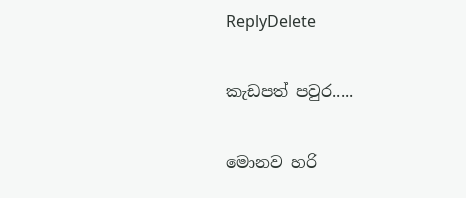ReplyDelete

කැඩපත් පවුර.....

මොනව හරි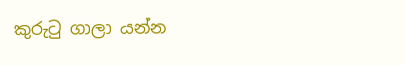කුරුටු ගාලා යන්න